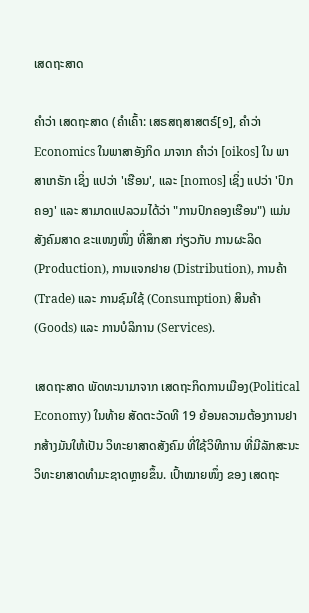ເສດຖະສາດ

ຄຳວ່າ ເສດຖະສາດ (ຄຳເຄົ້າ: ເສຣສຖສາສຕຣ໌[໑], ຄຳວ່າ Economics ໃນພາສາອັງກິດ ມາຈາກ ຄຳວ່າ [oikos] ໃນ ພາສາເກຣັກ ເຊິ່ງ ແປວ່າ 'ເຮືອນ', ແລະ [nomos] ເຊິ່ງ ແປວ່າ 'ປົກຄອງ' ແລະ ສາມາດແປລວມໄດ້ວ່າ "ການປົກຄອງເຮືອນ") ແມ່ນ ສັງຄົມສາດ ຂະແໜງໜຶ່ງ ທີ່ສຶກສາ ກ່ຽວກັບ ການຜະລິດ (Production), ການແຈກຢາຍ (Distribution), ການຄ້າ (Trade) ແລະ ການຊົມໃຊ້ (Consumption) ສິນຄ້າ (Goods) ແລະ ການບໍລິການ (Services).

ເສດຖະສາດ ພັດທະນາມາຈາກ ເສດຖະກິດການເມືອງ(Political Economy) ໃນທ້າຍ ສັດຕະວັດທີ 19 ຍ້ອນຄວາມຕ້ອງການຢາກສ້າງມັນໃຫ້ເປັນ ວິທະຍາສາດສັງຄົມ ທີ່ໃຊ້ວິທີການ ທີ່ມີລັກສະນະ ວິທະຍາສາດທຳມະຊາດຫຼາຍຂຶ້ນ. ເປົ້າໝາຍໜຶ່ງ ຂອງ ເສດຖະ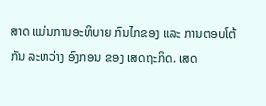ສາດ ແມ່ນການອະທິບາຍ ກົນໄກຂອງ ແລະ ການຕອບໂຕ້ກັນ ລະຫວ່າງ ອົງກອນ ຂອງ ເສດຖະກິດ. ເສດ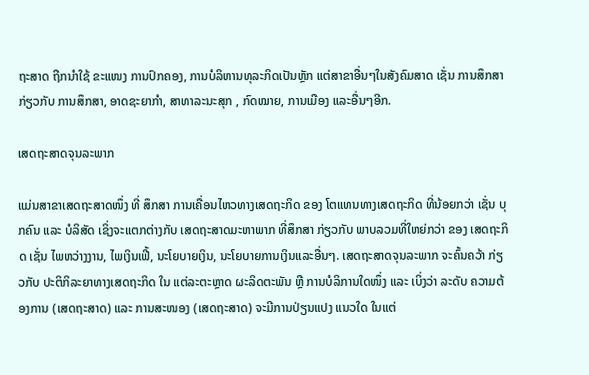ຖະສາດ ຖືກນຳໃຊ້ ຂະແໜງ ການປົກຄອງ, ການບໍລິຫານທຸລະກິດເປັນຫຼັກ ແຕ່ສາຂາອື່ນໆໃນສັງຄົມສາດ ເຊັ່ນ ການສຶກສາກ່ຽວກັບ ການສຶກສາ, ອາດຊະຍາກຳ, ສາທາລະນະສຸກ , ກົດໝາຍ, ການເມືອງ ແລະອື່ນໆອີກ.

ເສດຖະສາດຈຸນລະພາກ

ແມ່ນສາຂາເສດຖະສາດໜຶ່ງ ທີ່ ສຶກສາ ການເຄື່ອນໄຫວທາງເສດຖະກິດ ຂອງ ໂຕແທນທາງເສດຖະກິດ ທີ່ນ້ອຍກວ່າ ເຊັ່ນ ບຸກຄົນ ແລະ ບໍລິສັດ ເຊິ່ງຈະແຕກຕ່າງກັບ ເສດຖະສາດມະຫາພາກ ທີ່ສຶກສາ ກ່ຽວກັບ ພາບລວມທີ່ໃຫຍ່ກວ່າ ຂອງ ເສດຖະກິດ ເຊັ່ນ ໄພຫວ່າງງານ, ໄພເງິນເຟີ້, ນະໂຍບາຍເງິນ, ນະໂຍບາຍການເງິນແລະອື່ນໆ. ເສດຖະສາດຈຸນລະພາກ ຈະຄົ້ນຄວ້າ ກ່ຽວກັບ ປະຕິກິລະຍາທາງເສດຖະກິດ ໃນ ແຕ່ລະຕະຫຼາດ ຜະລິດຕະພັນ ຫຼື ການບໍລິການໃດໜຶ່ງ ແລະ ເບິ່ງວ່າ ລະດັບ ຄວາມຕ້ອງການ (ເສດຖະສາດ) ແລະ ການສະໜອງ (ເສດຖະສາດ) ຈະມີການປ່ຽນແປງ ແນວໃດ ໃນແຕ່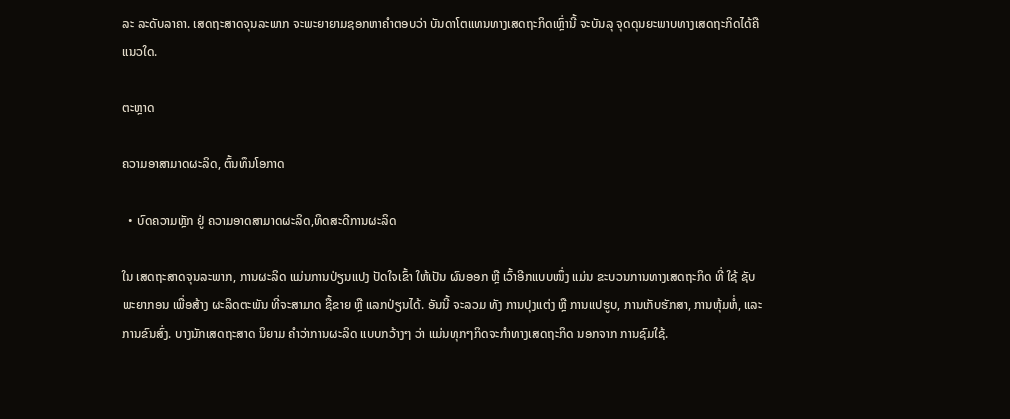ລະ ລະດັບລາຄາ. ເສດຖະສາດຈຸນລະພາກ ຈະພະຍາຍາມຊອກຫາຄຳຕອບວ່າ ບັນດາໂຕແທນທາງເສດຖະກິດເຫຼົ່ານີ້ ຈະບັນລຸ ຈຸດດຸນຍະພາບທາງເສດຖະກິດໄດ້ຄືແນວໃດ.

ຕະຫຼາດ

ຄວາມອາສາມາດຜະລິດ, ຕົ້ນທຶນໂອກາດ

  • ບົດຄວາມຫຼັກ ຢູ່ ຄວາມອາດສາມາດຜະລິດ,ທິດສະດີການຜະລິດ

ໃນ ເສດຖະສາດຈຸນລະພາກ, ການຜະລິດ ແມ່ນການປ່ຽນແປງ ປັດໃຈເຂົ້າ ໃຫ້ເປັນ ຜົນອອກ ຫຼື ເວົ້າອີກແບບໜຶ່ງ ແມ່ນ ຂະບວນການທາງເສດຖະກິດ ທີ່ ໃຊ້ ຊັບພະຍາກອນ ເພື່ອສ້າງ ຜະລິດຕະພັນ ທີ່ຈະສາມາດ ຊື້ຂາຍ ຫຼື ແລກປ່ຽນໄດ້. ອັນນີ້ ຈະລວມ ທັງ ການປຸງແຕ່ງ ຫຼື ການແປຮູບ, ການເກັບຮັກສາ, ການຫຸ້ມຫໍ່, ແລະ ການຂົນສົ່ງ. ບາງນັກເສດຖະສາດ ນິຍາມ ຄຳວ່າການຜະລິດ ແບບກວ້າງໆ ວ່າ ແມ່ນທຸກໆກິດຈະກຳທາງເສດຖະກິດ ນອກຈາກ ການຊົມໃຊ້.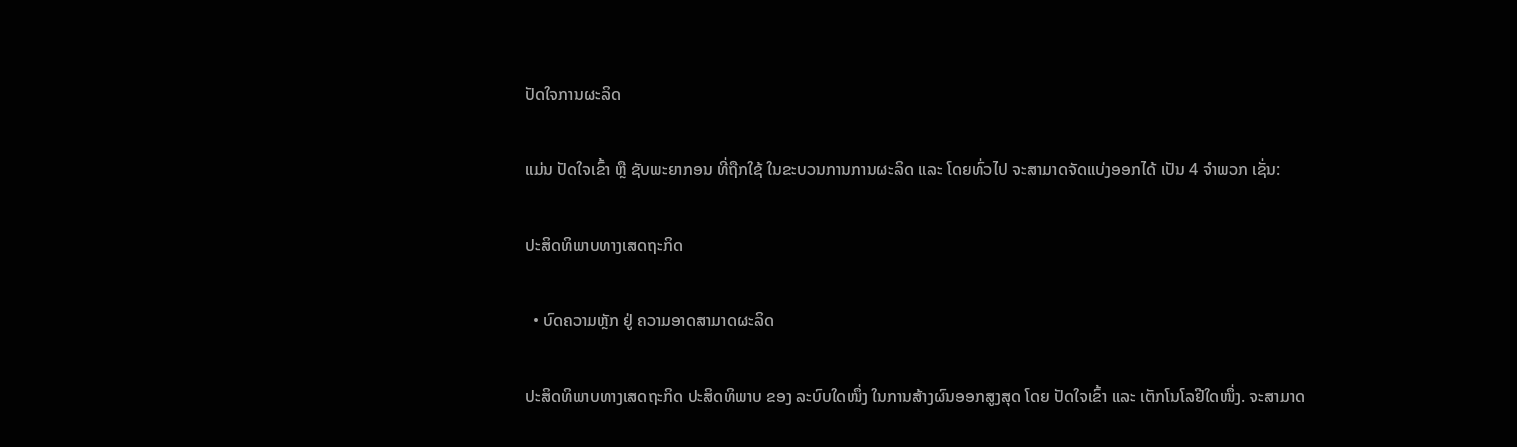ປັດໃຈການຜະລິດ

ແມ່ນ ປັດໃຈເຂົ້າ ຫຼື ຊັບພະຍາກອນ ທີ່ຖືກໃຊ້ ໃນຂະບວນການການຜະລິດ ແລະ ໂດຍທົ່ວໄປ ຈະສາມາດຈັດແບ່ງອອກໄດ້ ເປັນ 4 ຈຳພວກ ເຊັ່ນ:

ປະສິດທິພາບທາງເສດຖະກິດ

  • ບົດຄວາມຫຼັກ ຢູ່ ຄວາມອາດສາມາດຜະລິດ

ປະສິດທິພາບທາງເສດຖະກິດ ປະສິດທິພາບ ຂອງ ລະບົບໃດໜຶ່ງ ໃນການສ້າງຜົນອອກສູງສຸດ ໂດຍ ປັດໃຈເຂົ້າ ແລະ ເຕັກໂນໂລຢີໃດໜຶ່ງ. ຈະສາມາດ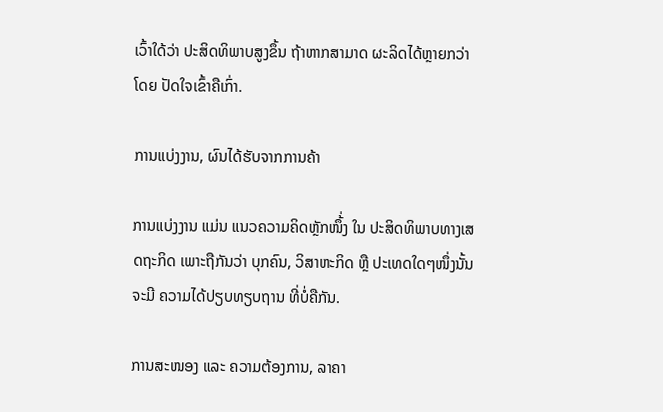ເວົ້າໃດ້ວ່າ ປະສິດທິພາບສູງຂຶ້ນ ຖ້າຫາກສາມາດ ຜະລິດໄດ້ຫຼາຍກວ່າ ໂດຍ ປັດໃຈເຂົ້າຄືເກົ່າ.

ການແບ່ງງານ, ຜົນໄດ້ຮັບຈາກການຄ້າ

ການແບ່ງງານ ແມ່ນ ແນວຄວາມຄິດຫຼັກໜຶ້່ງ ໃນ ປະສິດທິພາບທາງເສດຖະກິດ ເພາະຖືກັນວ່າ ບຸກຄົນ, ວິສາຫະກິດ ຫຼື ປະເທດໃດໆໜຶ່ງນັ້ນ ຈະມີ ຄວາມໄດ້ປຽບທຽບຖານ ທີ່ບໍ່ຄືກັນ.

ການສະໜອງ ແລະ ຄວາມຕ້ອງການ, ລາຄາ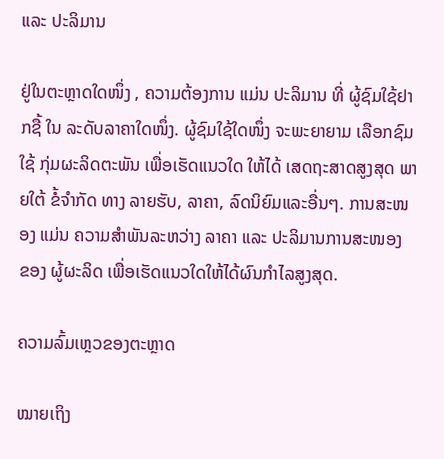ແລະ ປະລິມານ

ຢູ່ໃນຕະຫຼາດໃດໜຶ່ງ , ຄວາມຕ້ອງການ ແມ່ນ ປະລິມານ ທີ່ ຜູ້ຊົມໃຊ້ຢາກຊື້ ໃນ ລະດັບລາຄາໃດໜຶ່ງ. ຜູ້ຊົມໃຊ້ໃດໜຶ່ງ ຈະພະຍາຍາມ ເລືອກຊົມໃຊ້ ກຸ່ມຜະລິດຕະພັນ ເພື່ອເຮັດແນວໃດ ໃຫ້ໄດ້ ເສດຖະສາດສູງສຸດ ພາຍໃຕ້ ຂໍ້ຈຳກັດ ທາງ ລາຍຮັບ, ລາຄາ, ລົດນິຍົມແລະອື່ນໆ. ການສະໜອງ ແມ່ນ ຄວາມສຳພັນລະຫວ່າງ ລາຄາ ແລະ ປະລິມານການສະໜອງ ຂອງ ຜູ້ຜະລິດ ເພື່ອເຮັດແນວໃດໃຫ້ໄດ້ຜົນກຳໄລສູງສຸດ.

ຄວາມລົ້ມເຫຼວຂອງຕະຫຼາດ

ໝາຍເຖິງ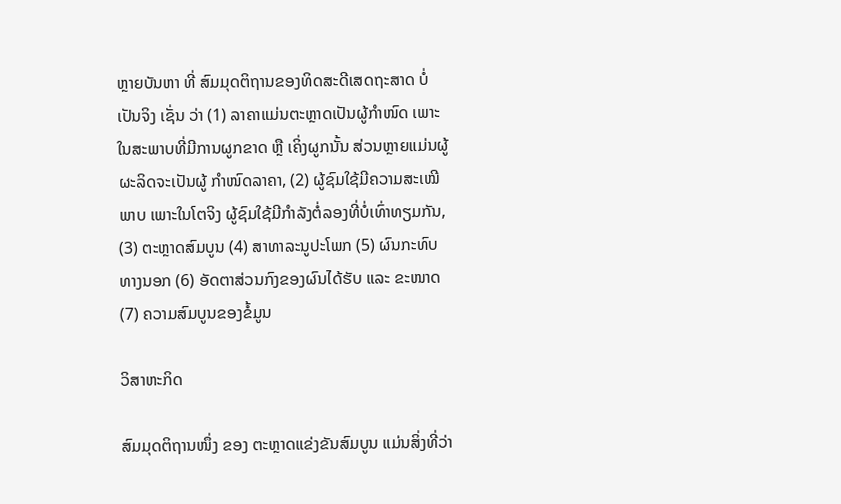ຫຼາຍບັນຫາ ທີ່ ສົມມຸດຕິຖານຂອງທິດສະດີເສດຖະສາດ ບໍ່ເປັນຈິງ ເຊັ່ນ ວ່າ (1) ລາຄາແມ່ນຕະຫຼາດເປັນຜູ້ກຳໜົດ ເພາະໃນສະພາບທີ່ມີການຜູກຂາດ ຫຼື ເຄິ່ງຜູກນັ້ນ ສ່ວນຫຼາຍແມ່ນຜູ້ຜະລິດຈະເປັນຜູ້ ກຳໜົດລາຄາ, (2) ຜູ້ຊົມໃຊ້ມີຄວາມສະເໝີພາບ ເພາະໃນໂຕຈິງ ຜູ້ຊົມໃຊ້ມີກຳລັງຕໍ່ລອງທີ່ບໍ່ເທົ່າທຽມກັນ, (3) ຕະຫຼາດສົມບູນ (4) ສາທາລະນູປະໂພກ (5) ຜົນກະທົບທາງນອກ (6) ອັດຕາສ່ວນກົງຂອງຜົນໄດ້ຮັບ ແລະ ຂະໜາດ (7) ຄວາມສົມບູນຂອງຂໍ້ມູນ

ວິສາຫະກິດ

ສົມມຸດຕິຖານໜຶ່ງ ຂອງ ຕະຫຼາດແຂ່ງຂັນສົມບູນ ແມ່ນສິ່ງທີ່ວ່າ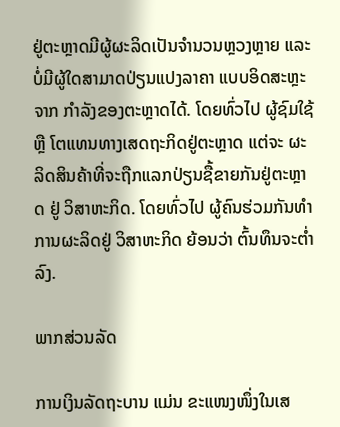ຢູ່ຕະຫຼາດມີຜູ້ຜະລິດເປັນຈຳນວນຫຼວງຫຼາຍ ແລະ ບໍ່ມີຜູ້ໃດສາມາດປ່ຽນແປງລາຄາ ແບບອິດສະຫຼະຈາກ ກຳລັງຂອງຕະຫຼາດໄດ້. ໂດຍທົ່ວໄປ ຜູ້ຊົມໃຊ້ ຫຼື ໂຕແທນທາງເສດຖະກິດຢູ່ຕະຫຼາດ ແຕ່ຈະ ຜະລິດສິນຄ້າທີ່ຈະຖືກແລກປ່ຽນຊື້ຂາຍກັນຢູ່ຕະຫຼາດ ຢູ່ ວິສາຫະກິດ. ໂດຍທົ່ວໄປ ຜູ້ຄົນຮ່ວມກັນທຳການຜະລິດຢູ່ ວິສາຫະກິດ ຍ້ອນວ່າ ຕົ້ນທຶນຈະຕໍ່າລົງ.

ພາກສ່ວນລັດ

ການເງິນລັດຖະບານ ແມ່ນ ຂະແໜງໜຶ່ງໃນເສ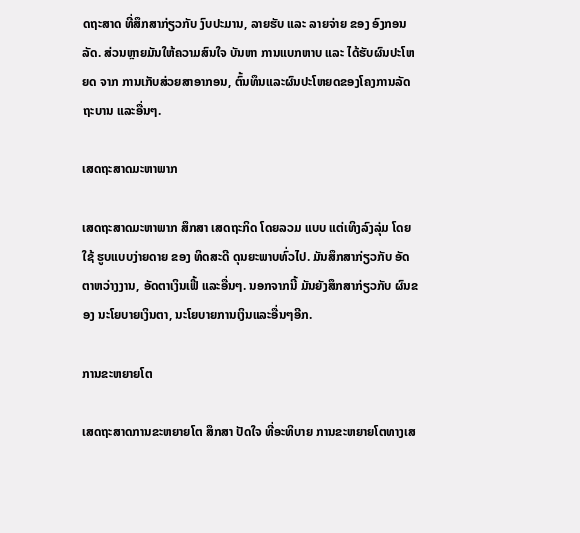ດຖະສາດ ທີ່ສຶກສາກ່ຽວກັບ ງົບປະມານ, ລາຍຮັບ ແລະ ລາຍຈ່າຍ ຂອງ ອົງກອນລັດ. ສ່ວນຫຼາຍມັນໃຫ້ຄວາມສົນໃຈ ບັນຫາ ການແບກຫາບ ແລະ ໄດ້ຮັບຜົນປະໂຫຍດ ຈາກ ການເກັບສ່ວຍສາອາກອນ, ຕົ້ນທຶນແລະຜົນປະໂຫຍດຂອງໂຄງການລັດຖະບານ ແລະອື່ນໆ.

ເສດຖະສາດມະຫາພາກ

ເສດຖະສາດມະຫາພາກ ສຶກສາ ເສດຖະກິດ ໂດຍລວມ ແບບ ແຕ່ເທິງລົງລຸ່ມ ໂດຍໃຊ້ ຮູບແບບງ່າຍດາຍ ຂອງ ທິດສະດີ ດຸນຍະພາບທົ່ວໄປ. ມັນສຶກສາກ່ຽວກັບ ອັດຕາຫວ່າງງານ, ອັດຕາເງິນເຟີ້ ແລະອື່ນໆ. ນອກຈາກນີ້ ມັນຍັງສຶກສາກ່ຽວກັບ ຜົນຂອງ ນະໂຍບາຍເງິນຕາ, ນະໂຍບາຍການເງິນແລະອື່ນໆອີກ.

ການຂະຫຍາຍໂຕ

ເສດຖະສາດການຂະຫຍາຍໂຕ ສຶກສາ ປັດໃຈ ທີ່ອະທິບາຍ ການຂະຫຍາຍໂຕທາງເສ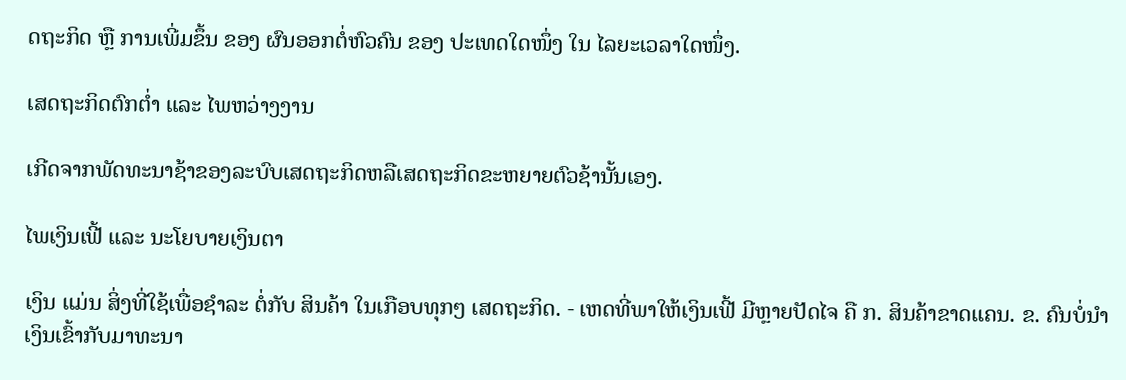ດຖະກິດ ຫຼື ການເພີ່ມຂຶ້ນ ຂອງ ຜົນອອກຕໍ່ຫົວຄົນ ຂອງ ປະເທດໃດໜຶ່ງ ໃນ ໄລຍະເວລາໃດໜຶ່ງ.

ເສດຖະກິດຕົກຕໍ່າ ແລະ ໄພຫວ່າງງານ

ເກີດຈາກພັດທະນາຊ້າຂອງລະບົບເສດຖະກິດຫລືເສດຖະກິດຂະຫຍາຍຕົວຊ້ານັ້ນເອງ.

ໄພເງິນເຟີ້ ແລະ ນະໂຍບາຍເງິນຕາ

ເງິນ ແມ່ນ ສິ່ງທີ່ໃຊ້ເພື່ອຊຳລະ ຕໍ່ກັບ ສິນຄ້າ ໃນເກືອບທຸກໆ ເສດຖະກິດ. - ເຫດທີ່ພາໃຫ້ເງິນເຟີ້ ມີຫຼາຍປັດໄຈ ຄື ກ. ສິນຄ້າຂາດແຄນ. ຂ. ຄົນບໍ່ນຳເງິນເຂົ້າກັບມາທະນາ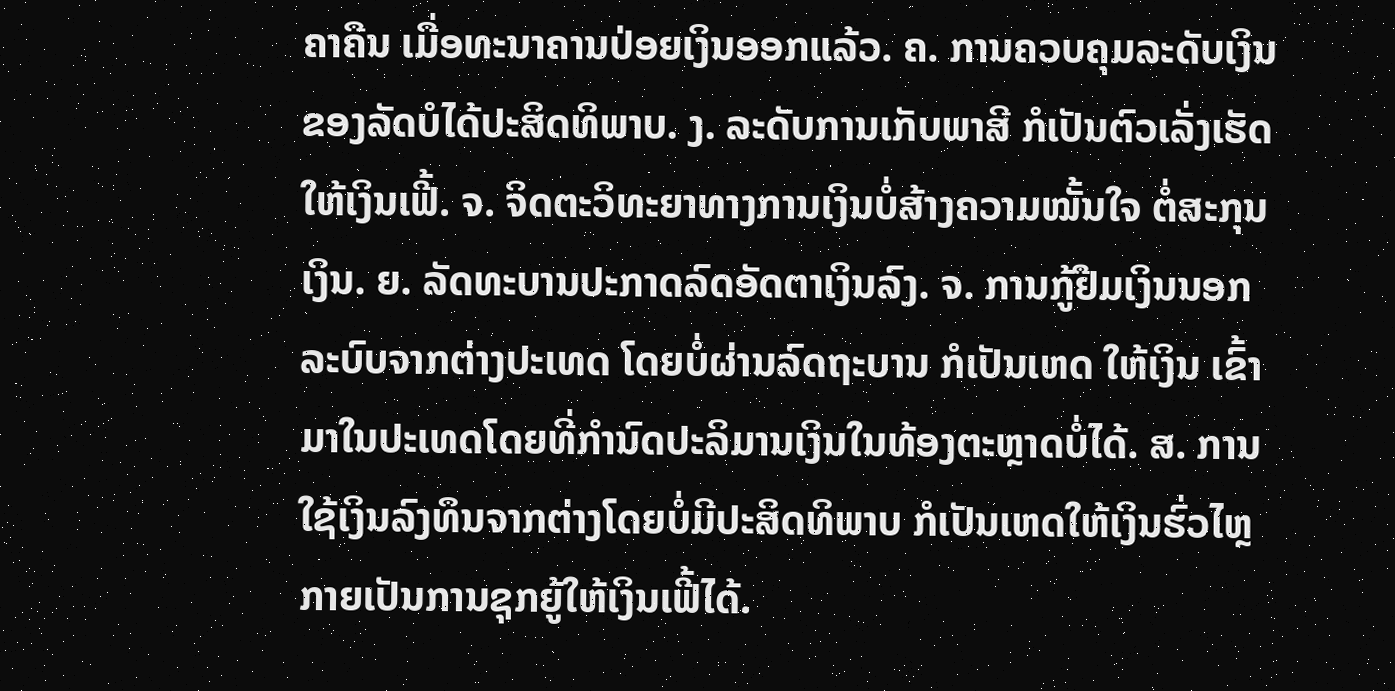ຄາຄືນ ເມື່ອທະນາຄານປ່ອຍເງິນອອກແລ້ວ. ຄ. ການຄວບຄຸມລະດັບເງິນຂອງລັດບໍໄດ້ປະສິດທິພາບ. ງ. ລະດັບການເກັບພາສີ ກໍເປັນຕົວເລັ່ງເຮັດໃຫ້ເງິນເຟີ້. ຈ. ຈິດຕະວິທະຍາທາງການເງິນບໍ່ສ້າງຄວາມໝັ້ນໃຈ ຕໍ່ສະກຸນເງິນ. ຍ. ລັດທະບານປະກາດລົດອັດຕາເງິນລົງ. ຈ. ການກູ້ຢືມເງິນນອກລະບົບຈາກຕ່າງປະເທດ ໂດຍບໍ່ຜ່ານລົດຖະບານ ກໍເປັນເຫດ ໃຫ້ເງິນ ເຂົ້າມາໃນປະເທດໂດຍທີ່ກຳນົດປະລິມານເງິນໃນທ້ອງຕະຫຼາດບໍ່ໄດ້. ສ. ການໃຊ້ເງິນລົງທຶນຈາກຕ່າງໂດຍບໍ່ມີປະສິດທິພາບ ກໍເປັນເຫດໃຫ້ເງິນຮົ່ວໄຫຼ ກາຍເປັນການຊຸກຍູ້ໃຫ້ເງິນເຟີ້ໄດ້.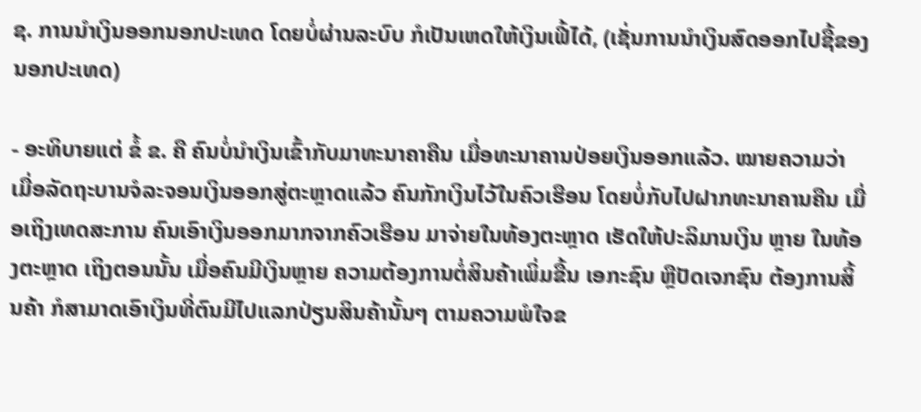ຊ. ການນຳເງິນອອກນອກປະເທດ ໂດຍບໍ່ຜ່ານລະບົບ ກໍເປັນເຫດໃຫ້ເງິນເຟີ້ໄດ້, (ເຊັ່ນການນຳເງິນສົດອອກໄປຊື້ຂອງນອກປະເທດ)

- ອະທິບາຍແຕ່ ຂໍ້ ຂ. ຄື ຄົນບໍ່ນຳເງິນເຂົ້າກັບມາທະນາຄາຄືນ ເມື່ອທະນາຄານປ່ອຍເງິນອອກແລ້ວ. ໝາຍຄວາມວ່າ ເມື່ອລັດຖະບານຈໍລະຈອນເງິນອອກສູ່ຕະຫຼາດແລ້ວ ຄົນກັກເງິນໄວ້ໃນຄົວເຮືອນ ໂດຍບໍ່ກັບໄປຝາກທະນາຄານຄືນ ເມື່ອເຖິງເທດສະການ ຄົນເອົາເງິນອອກມາກຈາກຄົວເຮືອນ ມາຈ່າຍໃນທ້ອງຕະຫຼາດ ເຮັດໃຫ້ປະລິມານເງິນ ຫຼາຍ ໃນທ້ອງຕະຫຼາດ ເຖິງຕອນນັ້ນ ເມື່ອຄົນມີເງິນຫຼາຍ ຄວາມຕ້ອງການຕໍ່ສິນຄ້າເພິ່ມຂື້ນ ເອກະຊົນ ຫຼືປັດເຈກຊົນ ຕ້ອງການສິ້ນຄ້າ ກໍສາມາດເອົາເງິນທີ່ຕົນມີໄປແລກປ່ຽນສິນຄ້ານັ້ນໆ ຕາມຄວາມພໍໃຈຂ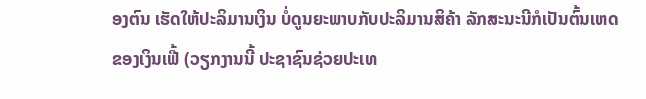ອງຕົນ ເຮັດໃຫ້ປະລິມານເງິນ ບໍ່ດູນຍະພາບກັບປະລິມານສິຄ້າ ລັກສະນະນີກໍເປັນຕົ້ນເຫດຂອງເງິນເຟີ້ (ວຽກງານນີ້ ປະຊາຊົນຊ່ວຍປະເທ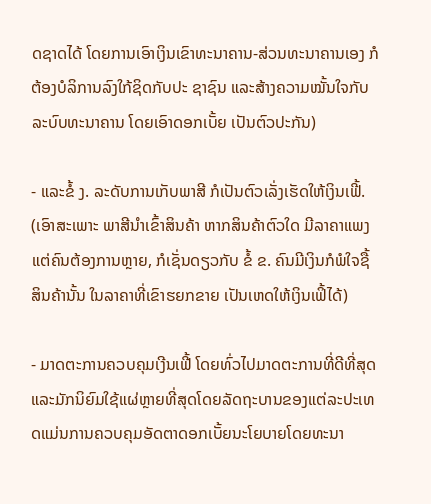ດຊາດໄດ້ ໂດຍການເອົາເງິນເຂົາທະນາຄານ-ສ່ວນທະນາຄານເອງ ກໍຕ້ອງບໍລິການລົງໃກ້ຊິດກັບປະ ຊາຊົນ ແລະສ້າງຄວາມໝັ້ນໃຈກັບລະບົບທະນາຄານ ໂດຍເອົາດອກເບັ້ຍ ເປັນຕົວປະກັນ)

- ແລະຂໍ້ ງ. ລະດັບການເກັບພາສີ ກໍເປັນຕົວເລັ່ງເຮັດໃຫ້ເງິນເຟີ້. (ເອົາສະເພາະ ພາສີນຳເຂົ້າສິນຄ້າ ຫາກສິນຄ້າຕົວໃດ ມີລາຄາແພງ ແຕ່ຄົນຕ້ອງການຫຼາຍ, ກໍເຊັ່ນດຽວກັບ ຂໍ້ ຂ. ຄົນມີເງິນກໍພໍໃຈຊື້ສິນຄ້ານັ້ນ ໃນລາຄາທີ່ເຂົາຮຍກຂາຍ ເປັນເຫດໃຫ້ເງິນເຟິ້ໄດ້)

- ມາດຕະການຄວບຄຸມເງີນເຟີ້ ໂດຍທົ່ວໄປມາດຕະການທີ່ດີທີ່ສຸດ ແລະມັກນິຍົມໃຊ້ແຜ່ຫຼາຍທີ່ສຸດໂດຍລັດຖະບານຂອງແຕ່ລະປະເທດແມ່ນການຄວບຄຸມອັດຕາດອກເບັ້ຍນະໂຍບາຍໂດຍທະນາ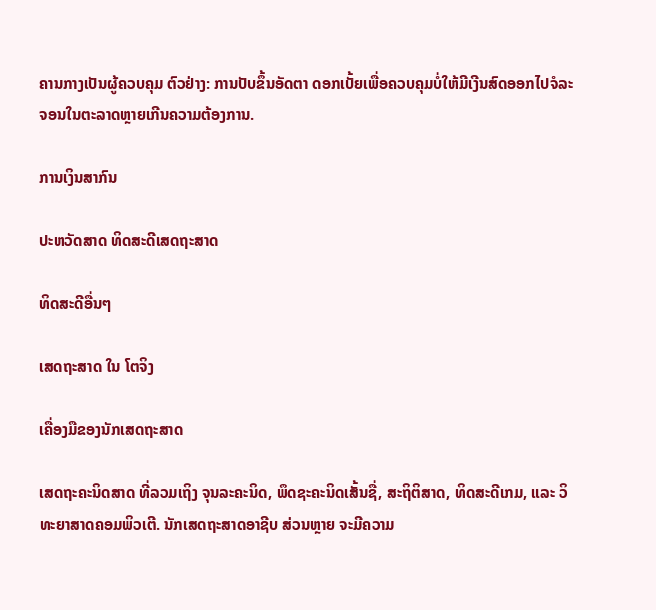ຄານກາງເປັນຜູ້ຄວບຄຸມ ຕົວຢ່າງ: ການປັບຂຶ້ນອັດຕາ ດອກເບັ້ຍເພື່ອຄວບຄຸມບໍ່ໃຫ້ມີເງີນສົດອອກໄປຈໍລະຈອນໃນຕະລາດຫຼາຍເກີນຄວາມຕ້ອງການ.

ການເງິນສາກົນ

ປະຫວັດສາດ ທິດສະດີເສດຖະສາດ

ທິດສະດີອື່ນໆ

ເສດຖະສາດ ໃນ ໂຕຈິງ

ເຄື່ອງມືຂອງນັກເສດຖະສາດ

ເສດຖະຄະນິດສາດ ທີ່ລວມເຖິງ ຈຸນລະຄະນິດ, ພຶດຊະຄະນິດເສັ້ນຊື່, ສະຖິຕິສາດ, ທິດສະດີເກມ, ແລະ ວິທະຍາສາດຄອມພິວເຕີ. ນັກເສດຖະສາດອາຊີບ ສ່ວນຫຼາຍ ຈະມີຄວາມ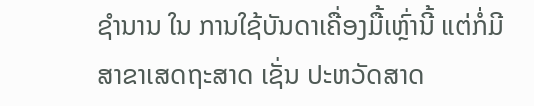ຊຳນານ ໃນ ການໃຊ້ບັນດາເຄື່ອງມື້ເຫຼົ່ານີ້ ແຕ່ກໍ່ມີ ສາຂາເສດຖະສາດ ເຊັ່ນ ປະຫວັດສາດ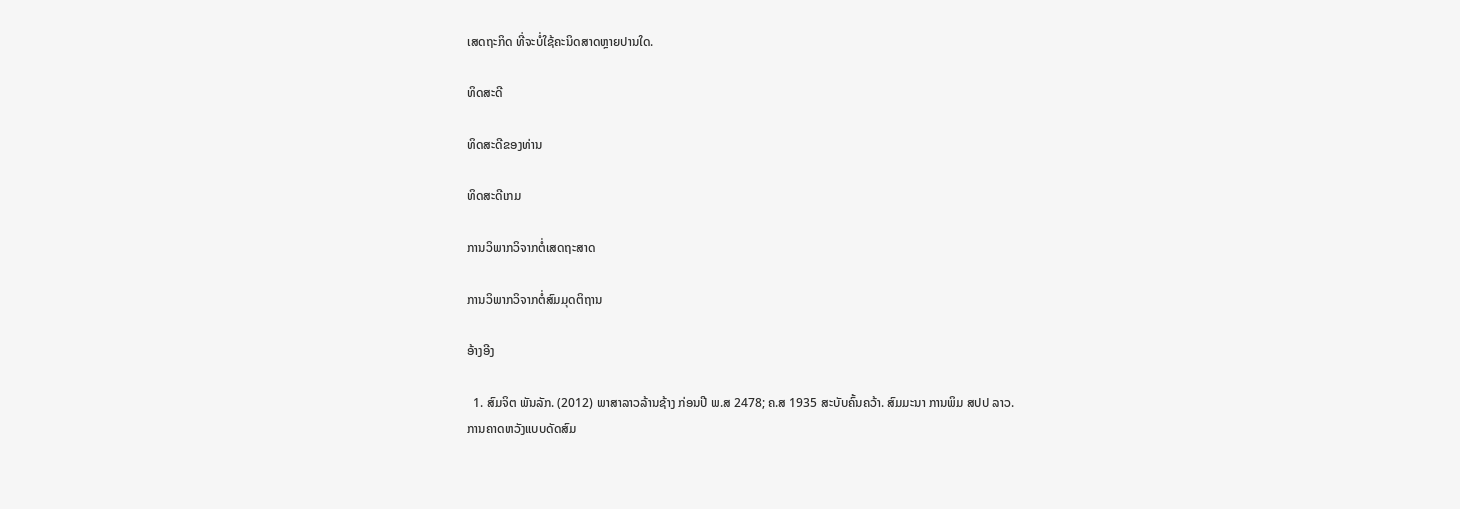ເສດຖະກິດ ທີ່ຈະບໍ່ໃຊ້ຄະນິດສາດຫຼາຍປານໃດ.

ທິດສະດີ

ທິດສະດີຂອງທ່ານ

ທິດສະດີເກມ

ການວິພາກວິຈາກຕໍ່ເສດຖະສາດ

ການວິພາກວິຈາກຕໍ່ສົມມຸດຕິຖານ

ອ້າງອີງ

  1. ສົມຈິຕ ພັນລັກ. (2012) ພາສາລາວລ້ານຊ້າງ ກ່ອນປີ ພ.ສ 2478; ຄ.ສ 1935 ສະບັບຄົ້ນຄວ້າ. ສົມມະນາ ການພິມ ສປປ ລາວ.
ການຄາດຫວັງແບບດັດສົມ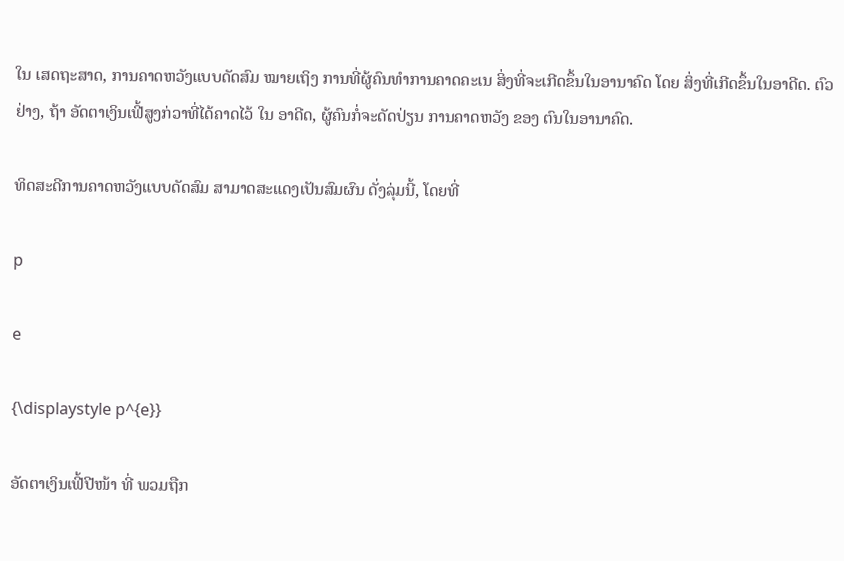ໃນ ເສດຖະສາດ, ການຄາດຫວັງແບບດັດສົມ ໝາຍເຖິງ ການທີ່ຜູ້ຄົນທຳການຄາດຄະເນ ສິ່ງທີ່ຈະເກີດຂຶ້ນໃນອານາຄົດ ໂດຍ ສິ່ງທີ່ເກີດຂຶ້ນໃນອາດີດ. ຕົວຢ່າງ, ຖ້າ ອັດຕາເງິນເຟີ້ສູງກ່ວາທີ່ໄດ້ຄາດໄວ້ ໃນ ອາດີດ, ຜູ້ຄົນກໍ່ຈະດັດປ່ຽນ ການຄາດຫວັງ ຂອງ ຕົນໃນອານາຄົດ.

ທິດສະດີການຄາດຫວັງແບບດັດສົມ ສາມາດສະແດງເປັນສົມຜົນ ດັ່ງລຸ່ມນີ້, ໂດຍທີ່

p

e

{\displaystyle p^{e}}

ອັດຕາເງິນເຟີ້ປີໜ້າ ທີ່ ພວມຖືກ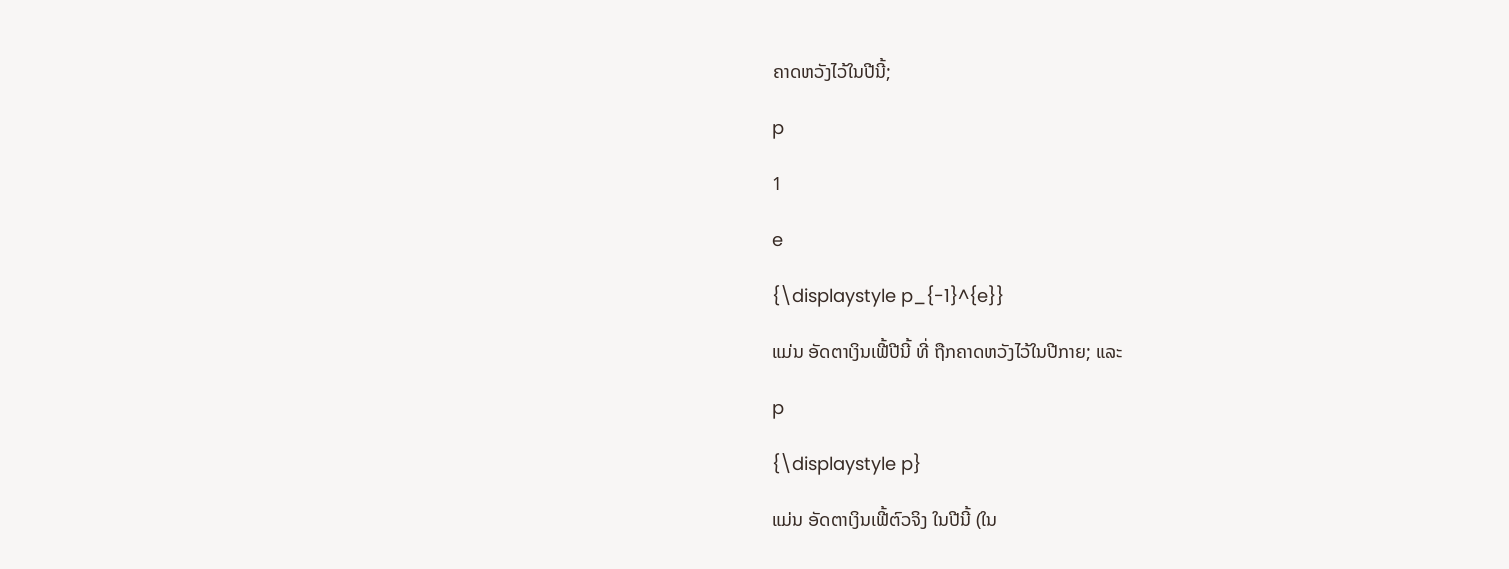ຄາດຫວັງໄວ້ໃນປີນີ້;

p

1

e

{\displaystyle p_{-1}^{e}}

ແມ່ນ ອັດຕາເງິນເຟີ້ປີນີ້ ທີ່ ຖືກຄາດຫວັງໄວ້ໃນປີກາຍ; ແລະ

p

{\displaystyle p}

ແມ່ນ ອັດຕາເງິນເຟີ້ຕົວຈິງ ໃນປີນີ້ (ໃນ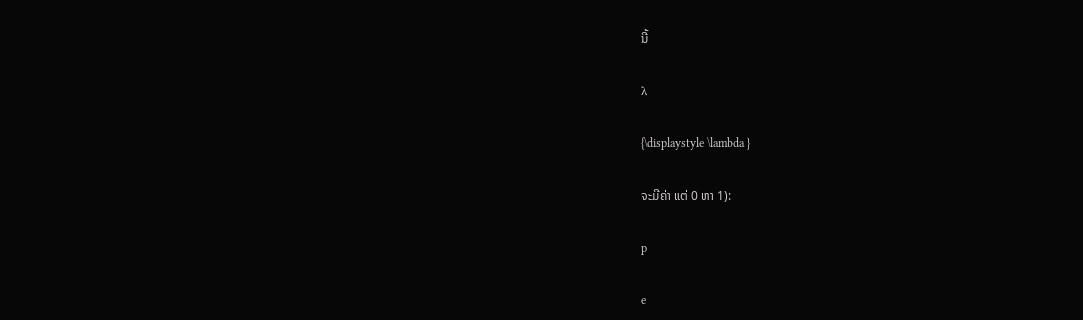ນີ້

λ

{\displaystyle \lambda }

ຈະມີຄ່າ ແຕ່ 0 ຫາ 1):

p

e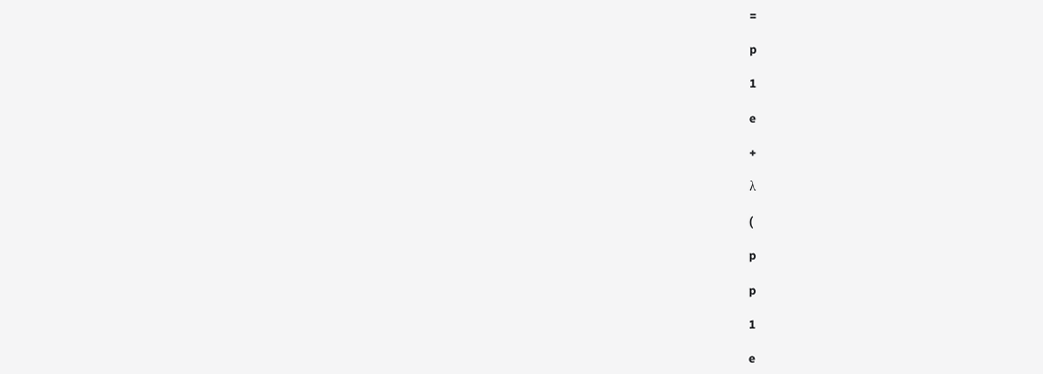=

p

1

e

+

λ

(

p

p

1

e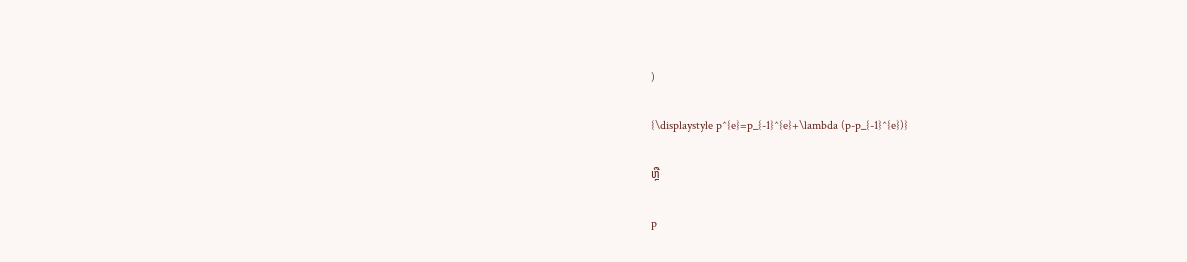)

{\displaystyle p^{e}=p_{-1}^{e}+\lambda (p-p_{-1}^{e})}

ຫຼື

p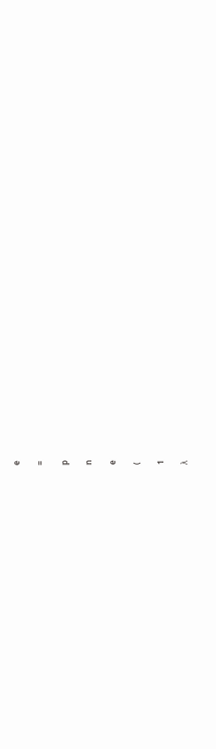e

=

p

n

e

(

1

λ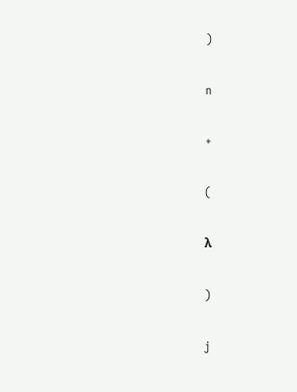)

n

+

(

λ

)

j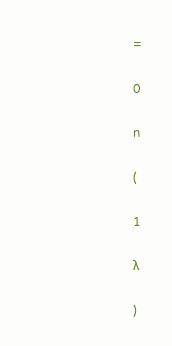=

0

n

(

1

λ

)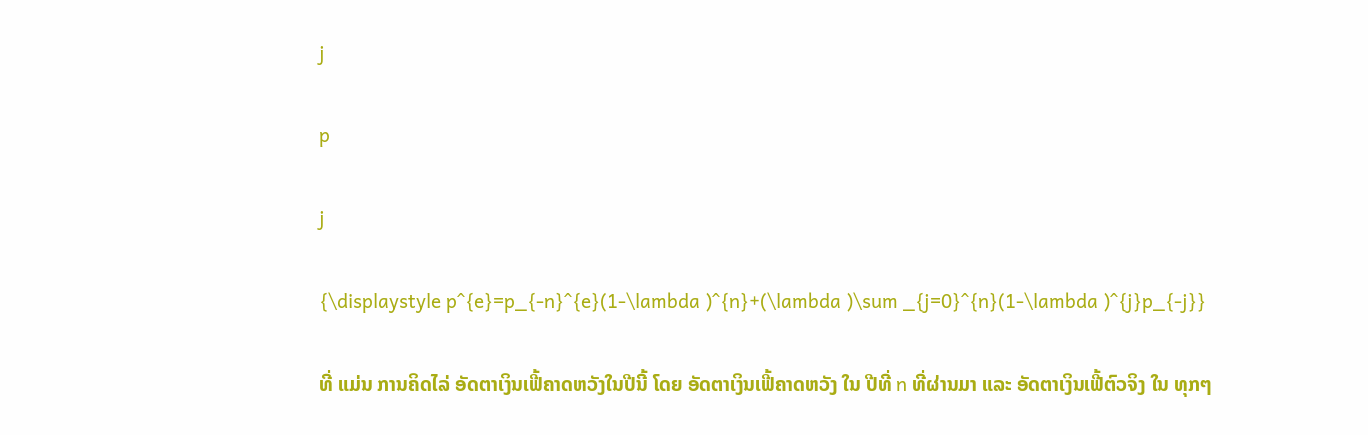j

p

j

{\displaystyle p^{e}=p_{-n}^{e}(1-\lambda )^{n}+(\lambda )\sum _{j=0}^{n}(1-\lambda )^{j}p_{-j}}

ທີ່ ແມ່ນ ການຄິດໄລ່ ອັດຕາເງິນເຟີ້ຄາດຫວັງໃນປີນີ້ ໂດຍ ອັດຕາເງິນເຟີ້ຄາດຫວັງ ໃນ ປີທີ່ n ທີ່ຜ່ານມາ ແລະ ອັດຕາເງິນເຟີ້ຕົວຈິງ ໃນ ທຸກໆ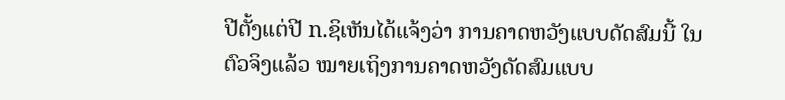ປີຕັ້ງແຕ່ປີ n.ຊິເຫັນໄດ້ແຈ້ງວ່າ ການຄາດຫວັງແບບດັດສົມນີ້ ໃນຕົວຈິງແລ້ວ ໝາຍເຖິງການຄາດຫວັງດັດສົມແບບ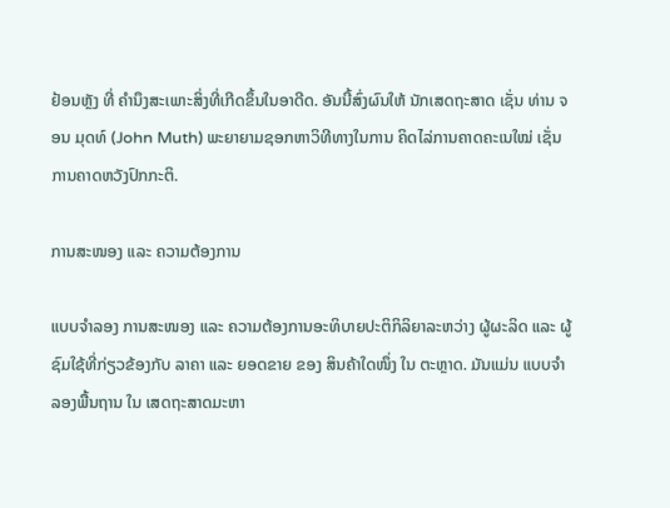ຢ້ອນຫຼັງ ທີ່ ຄຳນຶງສະເພາະສິ່ງທີ່ເກີດຂຶ້ນໃນອາດີດ. ອັນນີ້ສົ່ງຜົນໃຫ້ ນັກເສດຖະສາດ ເຊັ່ນ ທ່ານ ຈອນ ມຸດທ໌ (John Muth) ພະຍາຍາມຊອກຫາວິທີທາງໃນການ ຄິດໄລ່ການຄາດຄະເນໃໝ່ ເຊັ່ນ ການຄາດຫວັງປົກກະຕິ.

ການສະໜອງ ແລະ ຄວາມຕ້ອງການ

ແບບຈຳລອງ ການສະໜອງ ແລະ ຄວາມຕ້ອງການອະທິບາຍປະຕິກິລິຍາລະຫວ່າງ ຜູ້ຜະລິດ ແລະ ຜູ້ຊົມໃຊ້ທີ່ກ່ຽວຂ້ອງກັບ ລາຄາ ແລະ ຍອດຂາຍ ຂອງ ສິນຄ້າໃດໜຶ່ງ ໃນ ຕະຫຼາດ. ມັນແມ່ນ ແບບຈຳລອງພື້ນຖານ ໃນ ເສດຖະສາດມະຫາ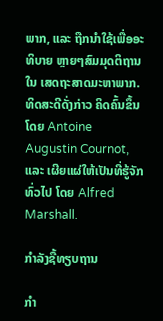ພາກ, ແລະ ຖືກນຳໃຊ້ເພື່ອອະທິບາຍ ຫຼາຍໆສົມມຸດຕິຖານ ໃນ ເສດຖະສາດມະຫາພາກ. ທິດສະດີດັ່ງກ່າວ ຄິດຄົ້ນຂຶ້ນໂດຍ Antoine Augustin Cournot, ແລະ ເຜີຍແຜ່ໃຫ້ເປັນທີ່ຮູ້ຈັກທົ່ວໄປ ໂດຍ Alfred Marshall.

ກຳລັງຊື້ທຽບຖານ

ກຳ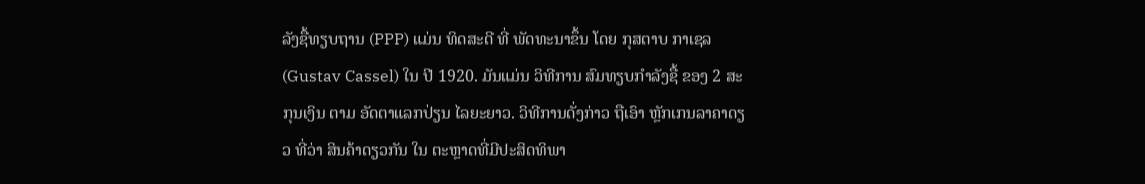ລັງຊື້ທຽບຖານ (PPP) ແມ່ນ ທິດສະດີ ທີ່ ພັດທະນາຂຶ້ນ ໂດຍ ກຸສຕາບ ກາເຊລ(Gustav Cassel) ໃນ ປີ 1920. ມັນແມ່ນ ວິທີການ ສົມທຽບກຳລັງຊື້ ຂອງ 2 ສະກຸນເງິນ ຕາມ ອັດຕາແລກປ່ຽນ ໄລຍະຍາວ. ວິທີການດັ່ງກ່າວ ຖືເອົາ ຫຼັກເກນລາຄາດຽວ ທີ່ວ່າ ສິນຄ້າດຽວກັນ ໃນ ຕະຫຼາດທີ່ມີປະສິດທິພາ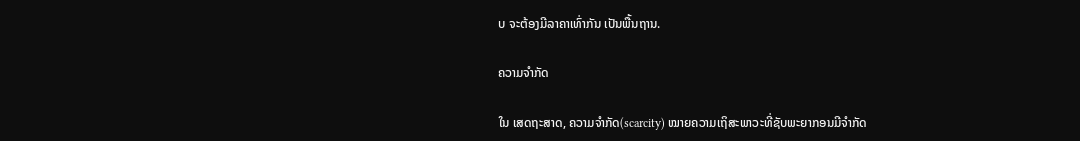ບ ຈະຕ້ອງມີລາຄາເທົ່າກັນ ເປັນພື້ນຖານ.

ຄວາມຈຳກັດ

ໃນ ເສດຖະສາດ, ຄວາມຈຳກັດ(scarcity) ໝາຍຄວາມເຖິສະພາວະທີ່ຊັບພະຍາກອນມີຈຳກັດ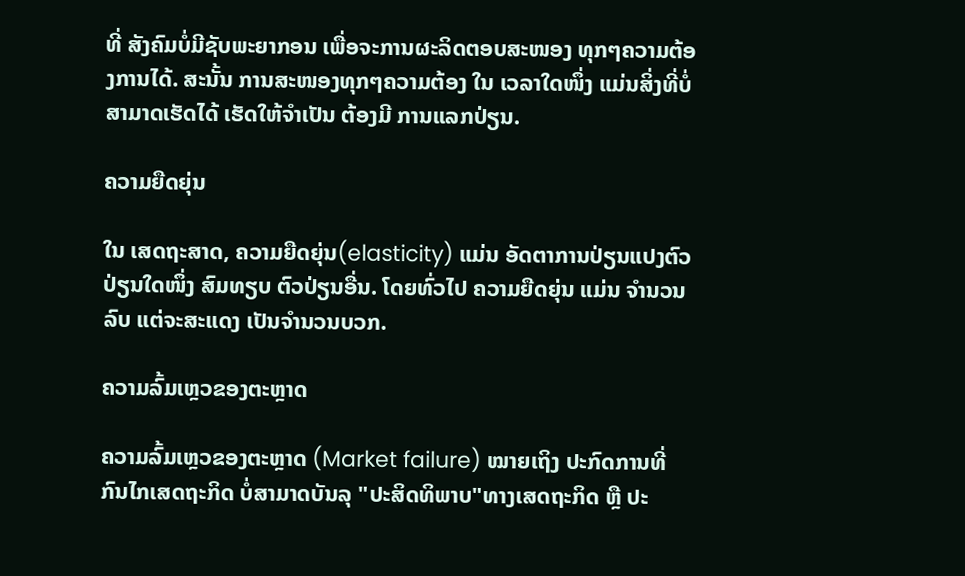ທີ່ ສັງຄົມບໍ່ມີຊັບພະຍາກອນ ເພື່ອຈະການຜະລິດຕອບສະໜອງ ທຸກໆຄວາມຕ້ອງການໄດ້. ສະນັ້ນ ການສະໜອງທຸກໆຄວາມຕ້ອງ ໃນ ເວລາໃດໜຶ່ງ ແມ່ນສິ່ງທີ່ບໍ່ສາມາດເຮັດໄດ້ ເຮັດໃຫ້ຈຳເປັນ ຕ້ອງມີ ການແລກປ່ຽນ.

ຄວາມຍືດຍຸ່ນ

ໃນ ເສດຖະສາດ, ຄວາມຍືດຍຸ່ນ(elasticity) ແມ່ນ ອັດຕາການປ່ຽນແປງຕົວປ່ຽນໃດໜຶ່ງ ສົມທຽບ ຕົວປ່ຽນອື່ນ. ໂດຍທົ່ວໄປ ຄວາມຍືດຍຸ່ນ ແມ່ນ ຈຳນວນລົບ ແຕ່ຈະສະແດງ ເປັນຈຳນວນບວກ.

ຄວາມລົ້ມເຫຼວຂອງຕະຫຼາດ

ຄວາມລົ້ມເຫຼວຂອງຕະຫຼາດ (Market failure) ໝາຍເຖິງ ປະກົດການທີ່ ກົນໄກເສດຖະກິດ ບໍ່ສາມາດບັນລຸ "ປະສິດທິພາບ"ທາງເສດຖະກິດ ຫຼື ປະ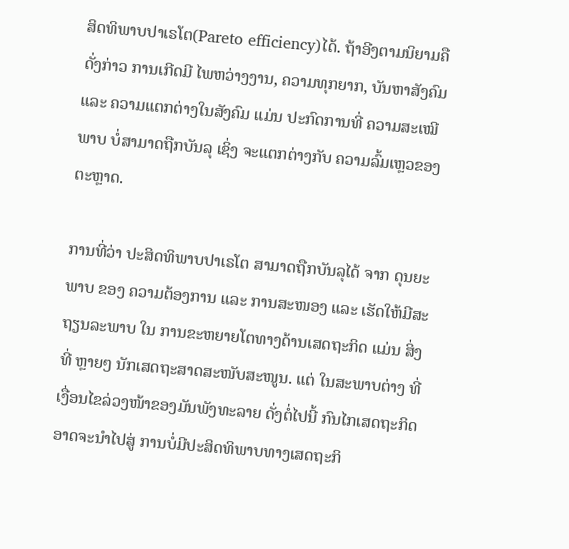ສິດທິພາບປາເຣໂຕ(Pareto efficiency)ໄດ້. ຖ້າອີງຕາມນິຍາມຄືດັ່ງກ່າວ ການເກີດມີ ໄພຫວ່າງງານ, ຄວາມທຸກຍາກ, ບັນຫາສັງຄົມ ແລະ ຄວາມແຕກຕ່າງໃນສັງຄົມ ແມ່ນ ປະກົດການທີ່ ຄວາມສະເໝີພາບ ບໍ່ສາມາດຖືກບັນລຸ ເຊິ່ງ ຈະແຕກຕ່າງກັບ ຄວາມລົ້ມເຫຼວຂອງຕະຫຼາດ.

ການທີ່ວ່າ ປະສິດທິພາບປາເຣໂຕ ສາມາດຖືກບັນລຸໄດ້ ຈາກ ດຸນຍະພາບ ຂອງ ຄວາມຕ້ອງການ ແລະ ການສະໜອງ ແລະ ເຮັດໃຫ້ມີສະຖຽນລະພາບ ໃນ ການຂະຫຍາຍໂຕທາງດ້ານເສດຖະກິດ ແມ່ນ ສິ່ງທີ່ ຫຼາຍໆ ນັກເສດຖະສາດສະໜັບສະໜູນ. ແຕ່ ໃນສະພາບຕ່າງ ທີ່ ເງື່ອນໄຂລ່ວງໜ້າຂອງມັນພັງທະລາຍ ດັ່ງຕໍ່ໄປນີ້ ກົນໄກເສດຖະກິດ ອາດຈະນຳໄປສູ່ ການບໍ່ມີປະສິດທິພາບທາງເສດຖະກິ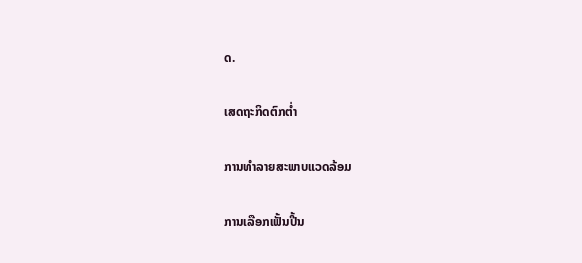ດ.

ເສດຖະກິດຕົກຕໍ່າ

ການທຳລາຍສະພາບແວດລ້ອມ

ການເລືອກເຟັ້ນປີ້ນ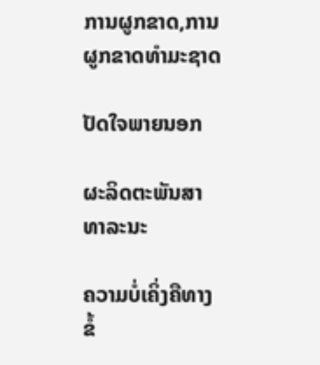ການຜູກຂາດ,ການຜູກຂາດທຳມະຊາດ

ປັດໃຈພາຍນອກ

ຜະລິດຕະພັນສາທາລະນະ

ຄວາມບໍ່ເຄິ່ງຄືທາງຂໍ້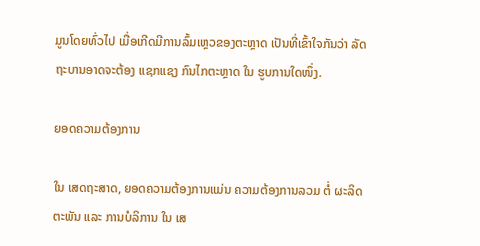ມູນໂດຍທົ່ວໄປ ເມື່ອເກີດມີການລົ້ມເຫຼວຂອງຕະຫຼາດ ເປັນທີ່ເຂົ້າໃຈກັນວ່າ ລັດຖະບານອາດຈະຕ້ອງ ແຊກແຊງ ກົນໄກຕະຫຼາດ ໃນ ຮູບການໃດໜຶ່ງ.

ຍອດຄວາມຕ້ອງການ

ໃນ ເສດຖະສາດ, ຍອດຄວາມຕ້ອງການແມ່ນ ຄວາມຕ້ອງການລວມ ຕໍ່ ຜະລິດຕະພັນ ແລະ ການບໍລິການ ໃນ ເສ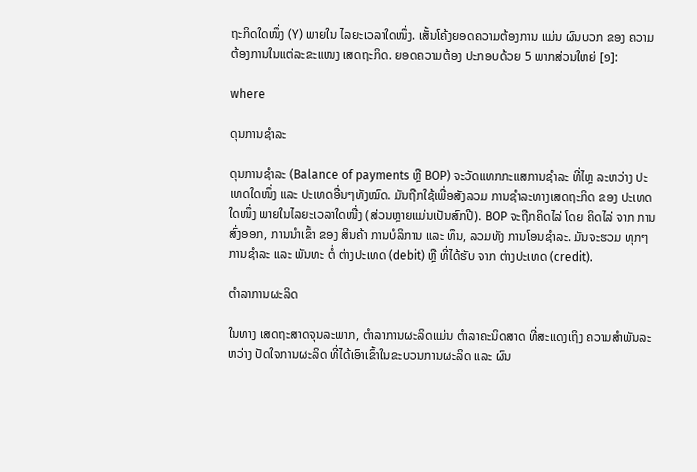ຖະກິດໃດໜຶ່ງ (Y) ພາຍໃນ ໄລຍະເວລາໃດໜຶ່ງ. ເສັ້ນໂຄ້ງຍອດຄວາມຕ້ອງການ ແມ່ນ ຜົນບວກ ຂອງ ຄວາມຕ້ອງການໃນແຕ່ລະຂະແໜງ ເສດຖະກິດ. ຍອດຄວາມຕ້ອງ ປະກອບດ້ວຍ 5 ພາກສ່ວນໃຫຍ່ [໑]:

where

ດຸນການຊຳລະ

ດຸນການຊຳລະ (Balance of payments ຫຼື BOP) ຈະວັດແທກກະແສການຊຳລະ ທີ່ໄຫຼ ລະຫວ່າງ ປະເທດໃດໜຶ່ງ ແລະ ປະເທດອື່ນໆທັງໝົດ. ມັນຖືກໃຊ້ເພື່ອສັງລວມ ການຊຳລະທາງເສດຖະກິດ ຂອງ ປະເທດໃດໜຶ່ງ ພາຍໃນໄລຍະເວລາໃດໜື່ງ (ສ່ວນຫຼາຍແມ່ນເປັນສົກປີ). BOP ຈະຖືກຄິດໄລ່ ໂດຍ ຄິດໄລ່ ຈາກ ການສົ່ງອອກ, ການນຳເຂົ້າ ຂອງ ສິນຄ້າ ການບໍລິການ ແລະ ທຶນ, ລວມທັງ ການໂອນຊຳລະ. ມັນຈະຮວມ ທຸກໆ ການຊຳລະ ແລະ ພັນທະ ຕໍ່ ຕ່າງປະເທດ (debit) ຫຼື ທີ່ໄດ້ຮັບ ຈາກ ຕ່າງປະເທດ (credit).

ຕຳລາການຜະລິດ

ໃນທາງ ເສດຖະສາດຈຸນລະພາກ, ຕຳລາການຜະລິດແມ່ນ ຕຳລາຄະນິດສາດ ທີ່ສະແດງເຖິງ ຄວາມສຳພັນລະຫວ່າງ ປັດໃຈການຜະລິດ ທີ່ໄດ້ເອົາເຂົ້າໃນຂະບວນການຜະລິດ ແລະ ຜົນ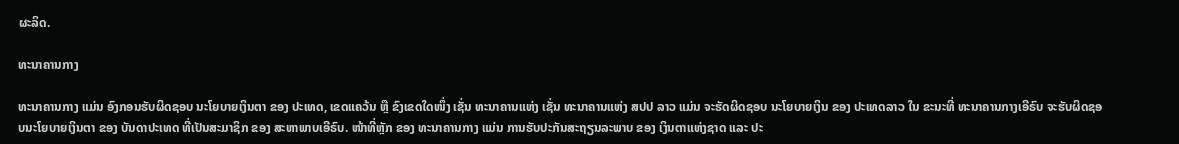ຜະລິດ.

ທະນາຄານກາງ

ທະນາຄານກາງ ແມ່ນ ອົງກອນຮັບຜິດຊອບ ນະໂຍບາຍເງິນຕາ ຂອງ ປະເທດ, ເຂດແຄວ້ນ ຫຼື ຂົງເຂດໃດໜຶ່ງ ເຊັ່ນ ທະນາຄານແຫ່ງ ເຊັ່ນ ທະນາຄານແຫ່ງ ສປປ ລາວ ແມ່ນ ຈະຮັດຜິດຊອບ ນະໂຍບາຍເງິນ ຂອງ ປະເທດລາວ ໃນ ຂະນະທີ່ ທະນາຄານກາງເອີຣົບ ຈະຮັບຜິດຊອບນະໂຍບາຍເງິນຕາ ຂອງ ບັນດາປະເທດ ທີ່ເປັນສະມາຊິກ ຂອງ ສະຫາພາບເອີຣົບ. ໜ້າທີ່ຫຼັກ ຂອງ ທະນາຄານກາງ ແມ່ນ ການຮັບປະກັນສະຖຽນລະພາບ ຂອງ ເງິນຕາແຫ່ງຊາດ ແລະ ປະ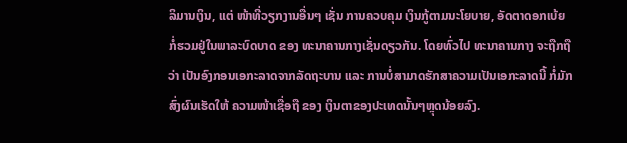ລິມານເງິນ, ແຕ່ ໜ້າທີ່ວຽກງານອື່ນໆ ເຊັ່ນ ການຄວບຄຸມ ເງິນກູ້ຕາມນະໂຍບາຍ, ອັດຕາດອກເບ້ຍ ກໍ່ຮວມຢູ່ໃນພາລະບົດບາດ ຂອງ ທະນາຄານກາງເຊັ່ນດຽວກັນ. ໂດຍທົ່ວໄປ ທະນາຄານກາງ ຈະຖືກຖືວ່າ ເປັນອົງກອນເອກະລາດຈາກລັດຖະບານ ແລະ ການບໍ່ສາມາດຮັກສາຄວາມເປັນເອກະລາດນີ້ ກໍ່ມັກສົ່ງຜົນເຮັດໃຫ້ ຄວາມໜ້າເຊື່ອຖື ຂອງ ເງິນຕາຂອງປະເທດນັ້ນໆຫຼຸດນ້ອຍລົງ.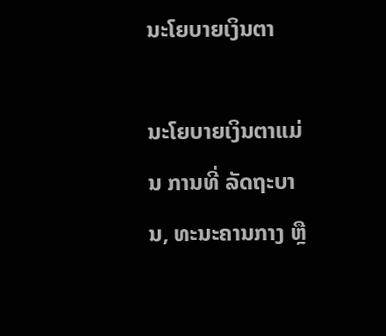ນະໂຍບາຍເງິນຕາ

ນະໂຍບາຍເງິນຕາແມ່ນ ການທີ່ ລັດຖະບານ, ທະນະຄານກາງ ຫຼື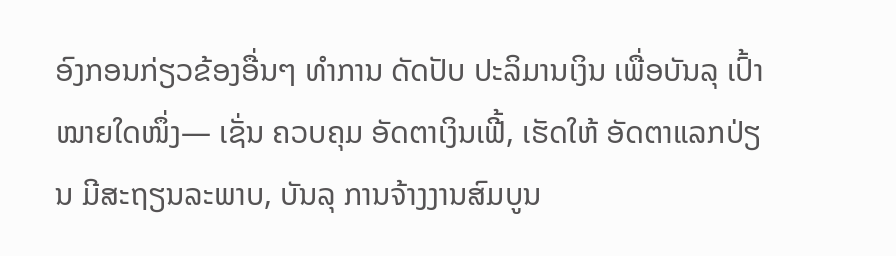ອົງກອນກ່ຽວຂ້ອງອື່ນໆ ທຳການ ດັດປັບ ປະລິມານເງິນ ເພື່ອບັນລຸ ເປົ້າໝາຍໃດໜຶ່ງ— ເຊັ່ນ ຄວບຄຸມ ອັດຕາເງິນເຟີ້, ເຮັດໃຫ້ ອັດຕາແລກປ່ຽນ ມີສະຖຽນລະພາບ, ບັນລຸ ການຈ້າງງານສົມບູນ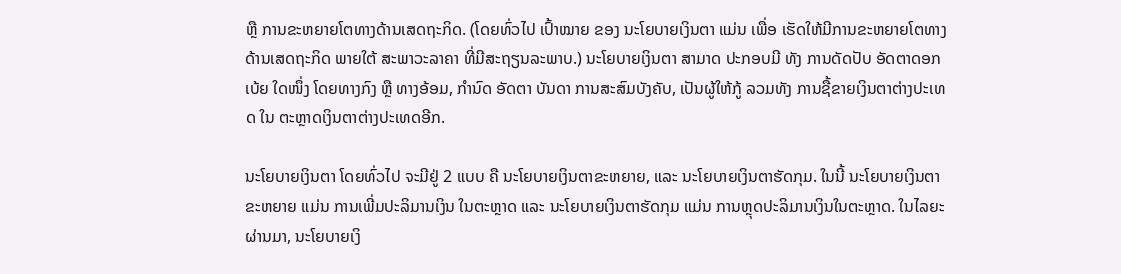ຫຼື ການຂະຫຍາຍໂຕທາງດ້ານເສດຖະກິດ. (ໂດຍທົ່ວໄປ ເປົ້າໝາຍ ຂອງ ນະໂຍບາຍເງິນຕາ ແມ່ນ ເພື່ອ ເຮັດໃຫ້ມີການຂະຫຍາຍໂຕທາງດ້ານເສດຖະກິດ ພາຍໃຕ້ ສະພາວະລາຄາ ທີ່ມີສະຖຽນລະພາບ.) ນະໂຍບາຍເງິນຕາ ສາມາດ ປະກອບມີ ທັງ ການດັດປັບ ອັດຕາດອກເບ້ຍ ໃດໜຶ່ງ ໂດຍທາງກົງ ຫຼື ທາງອ້ອມ, ກຳນົດ ອັດຕາ ບັນດາ ການສະສົມບັງຄັບ, ເປັນຜູ້ໃຫ້ກູ້ ລວມທັງ ການຊື້ຂາຍເງິນຕາຕ່າງປະເທດ ໃນ ຕະຫຼາດເງິນຕາຕ່າງປະເທດອີກ.

ນະໂຍບາຍເງິນຕາ ໂດຍທົ່ວໄປ ຈະມີຢູ່ 2 ແບບ ຄື ນະໂຍບາຍເງິນຕາຂະຫຍາຍ, ແລະ ນະໂຍບາຍເງິນຕາຮັດກຸມ. ໃນນີ້ ນະໂຍບາຍເງິນຕາຂະຫຍາຍ ແມ່ນ ການເພີ່ມປະລິມານເງິນ ໃນຕະຫຼາດ ແລະ ນະໂຍບາຍເງິນຕາຮັດກຸມ ແມ່ນ ການຫຼຸດປະລິມານເງິນໃນຕະຫຼາດ. ໃນໄລຍະຜ່ານມາ, ນະໂຍບາຍເງິ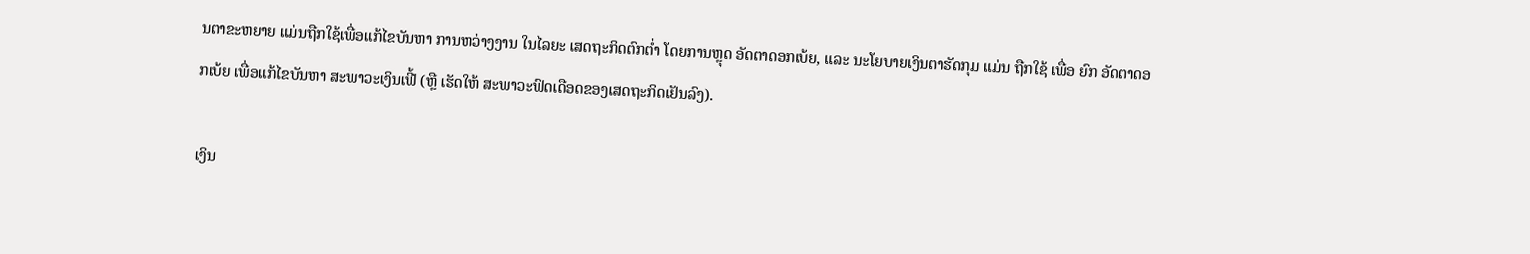ນຕາຂະຫຍາຍ ແມ່ນຖືກໃຊ້ເພື່ອແກ້ໄຂບັນຫາ ການຫວ່າງງານ ໃນໄລຍະ ເສດຖະກິດຕົກຕໍ່າ ໂດຍການຫຼຸດ ອັດຕາດອກເບ້ຍ, ແລະ ນະໂຍບາຍເງິນຕາຮັດກຸມ ແມ່ນ ຖືກໃຊ້ ເພື່ອ ຍົກ ອັດຕາດອກເບ້ຍ ເພື່ອແກ້ໄຂບັນຫາ ສະພາວະເງິນເຟີ້ (ຫຼື ເຮັດໃຫ້ ສະພາວະຟົດເດືອດຂອງເສດຖະກິດເຢັນລົງ).

ເງິນ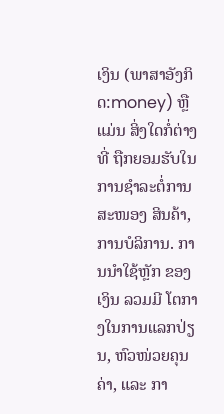ເງິນ (ພາສາອັງກິດ:money) ຫຼື ແມ່ນ ສິ່ງໃດກໍ່ຕ່າງ ທີ່ ຖືກຍອມຮັບໃນການຊຳລະຕໍ່ການສະໜອງ ສິນຄ້າ, ການບໍລິການ. ການນຳໃຊ້ຫຼັກ ຂອງ ເງິນ ລວມມີ ໂຕກາງໃນການແລກປ່ຽນ, ຫົວໜ່ວຍຄຸນຄ່າ, ແລະ ກາ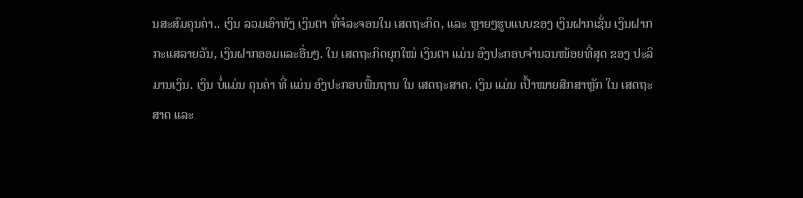ນສະສົມຄຸນຄ່າ.. ເງິນ ລວມເອົາທັງ ເງິນຕາ ທີ່ຈໍລະຈອນໃນ ເສດຖະກິດ, ແລະ ຫຼາຍໆຮູບແບບຂອງ ເງິນຝາກເຊັ່ນ ເງິນຝາກກະແສລາຍວັນ, ເງິນຝາກອອມແລະອື່ນໆ. ໃນ ເສດຖະກິດຍຸກໃໝ່ ເງິນຕາ ແມ່ນ ອົງປະກອບຈຳນວນໜ້ອຍທີ່ສຸດ ຂອງ ປະລິມານເງິນ. ເງິນ ບໍ່ແມ່ນ ຄຸນຄ່າ ທີ່ ແມ່ນ ອົງປະກອບພື້ນຖານ ໃນ ເສດຖະສາດ. ເງິນ ແມ່ນ ເປົ້າໝາຍສຶກສາຫຼັກ ໃນ ເສດຖະສາດ ແລະ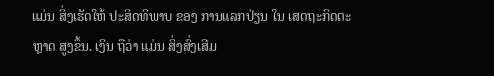ແມ່ນ ສິ່ງເຮັດໃຫ້ ປະສິດທິພາບ ຂອງ ການແລກປ່ຽນ ໃນ ເສດຖະກິດຕະຫຼາດ ສູງຂຶ້ນ. ເງິນ ຖືວ່າ ແມ່ນ ສິ່ງສົ່ງເສີມ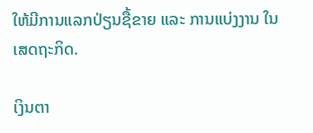ໃຫ້ມີການແລກປ່ຽນຊື້ຂາຍ ແລະ ການແບ່ງງານ ໃນ ເສດຖະກິດ.

ເງິນຕາ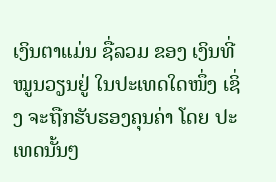ເງິນຕາແມ່ນ ຊື່ລວມ ຂອງ ເງິນທີ່ໝູນວຽນຢູ່ ໃນປະເທດໃດໜຶ່ງ ເຊິ່ງ ຈະຖືກຮັບຮອງຄຸນຄ່າ ໂດຍ ປະເທດນັ້ນໆ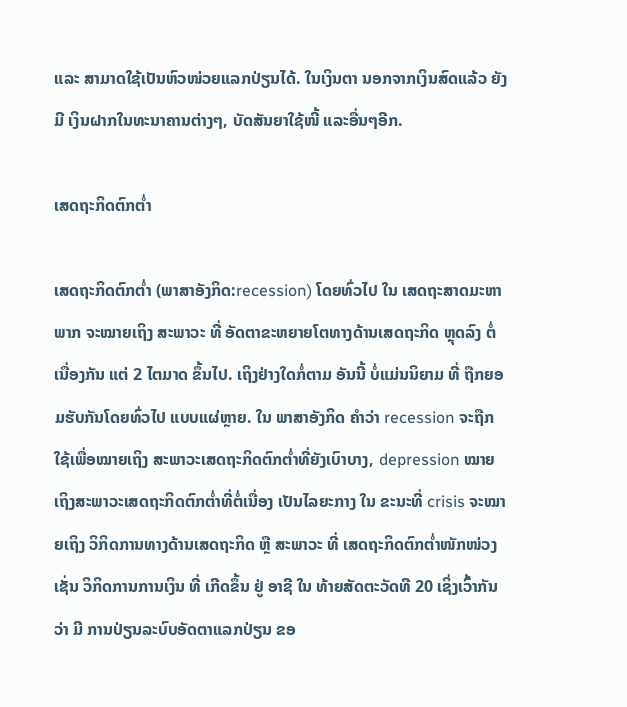ແລະ ສາມາດໃຊ້ເປັນຫົວໜ່ວຍແລກປ່ຽນໄດ້. ໃນເງິນຕາ ນອກຈາກເງິນສົດແລ້ວ ຍັງມີ ເງິນຝາກໃນທະນາຄານຕ່າງໆ, ບັດສັນຍາໃຊ້ໜີ້ ແລະອື່ນໆອີກ.

ເສດຖະກິດຕົກຕໍ່າ

ເສດຖະກິດຕົກຕໍ່າ (ພາສາອັງກິດ:recession) ໂດຍທົ່ວໄປ ໃນ ເສດຖະສາດມະຫາພາກ ຈະໝາຍເຖິງ ສະພາວະ ທີ່ ອັດຕາຂະຫຍາຍໂຕທາງດ້ານເສດຖະກິດ ຫຼຸດລົງ ຕໍ່ເນື່ອງກັນ ແຕ່ 2 ໄຕມາດ ຂຶ້ນໄປ. ເຖິງຢ່າງໃດກໍ່ຕາມ ອັນນີ້ ບໍ່ແມ່ນນິຍາມ ທີ່ ຖືກຍອມຮັບກັນໂດຍທົ່ວໄປ ແບບແຜ່ຫຼາຍ. ໃນ ພາສາອັງກິດ ຄຳວ່າ recession ຈະຖືກໃຊ້ເພື່ອໝາຍເຖິງ ສະພາວະເສດຖະກິດຕົກຕໍ່າທີ່ຍັງເບົາບາງ, depression ໝາຍເຖິງສະພາວະເສດຖະກິດຕົກຕໍ່າທີ່ຕໍ່ເນື່ອງ ເປັນໄລຍະກາງ ໃນ ຂະນະທີ່ crisis ຈະໝາຍເຖິງ ວິກິດການທາງດ້ານເສດຖະກິດ ຫຼື ສະພາວະ ທີ່ ເສດຖະກິດຕົກຕໍ່າໜັກໜ່ວງ ເຊັ່ນ ວິກິດການການເງິນ ທີ່ ເກີດຂຶ້ນ ຢູ່ ອາຊີ ໃນ ທ້າຍສັດຕະວັດທີ 20 ເຊິ່ງເວົ້າກັນວ່າ ມີ ການປ່ຽນລະບົບອັດຕາແລກປ່ຽນ ຂອ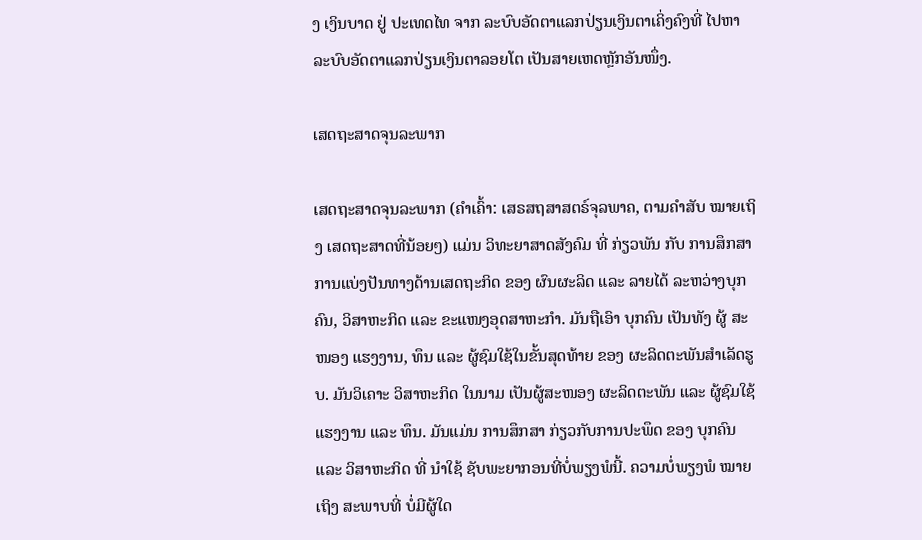ງ ເງິນບາດ ຢູ່ ປະເທດໄທ ຈາກ ລະບົບອັດຕາແລກປ່ຽນເງິນຕາເຄິ່ງຄົງທີ່ ໄປຫາ ລະບົບອັດຕາແລກປ່ຽນເງິນຕາລອຍໂຕ ເປັນສາຍເຫດຫຼັກອັນໜຶ່ງ.

ເສດຖະສາດຈຸນລະພາກ

ເສດຖະສາດຈຸນລະພາກ (ຄຳເຄົ້າ: ເສຣສຖສາສຕຣ໌ຈຸລພາຄ, ຕາມຄຳສັບ ໝາຍເຖິງ ເສດຖະສາດທີ່ນ້ອຍໆ) ແມ່ນ ວິທະຍາສາດສັງຄົມ ທີ່ ກ່ຽວພັນ ກັບ ການສຶກສາ ການແບ່ງປັນທາງດ້ານເສດຖະກິດ ຂອງ ຜົນຜະລິດ ແລະ ລາຍໄດ້ ລະຫວ່າງບຸກຄົນ, ວິສາຫະກິດ ແລະ ຂະແໜງອຸດສາຫະກຳ. ມັນຖືເອົາ ບຸກຄົນ ເປັນທັງ ຜູ້ ສະໜອງ ແຮງງານ, ທຶນ ແລະ ຜູ້ຊົມໃຊ້ໃນຂັ້ນສຸດທ້າຍ ຂອງ ຜະລິດຕະພັນສຳເລັດຮູບ. ມັນວິເຄາະ ວິສາຫະກິດ ໃນນາມ ເປັນຜູ້ສະໜອງ ຜະລິດຕະພັນ ແລະ ຜູ້ຊົມໃຊ້ ແຮງງານ ແລະ ທຶນ. ມັນແມ່ນ ການສຶກສາ ກ່ຽວກັບການປະພຶດ ຂອງ ບຸກຄົນ ແລະ ວິສາຫະກິດ ທີ່ ນຳໃຊ້ ຊັບພະຍາກອນທີ່ບໍ່ພຽງພໍນີ້. ຄວາມບໍ່ພຽງພໍ ໝາຍເຖິງ ສະພາບທີ່ ບໍ່ມີຜູ້ໃດ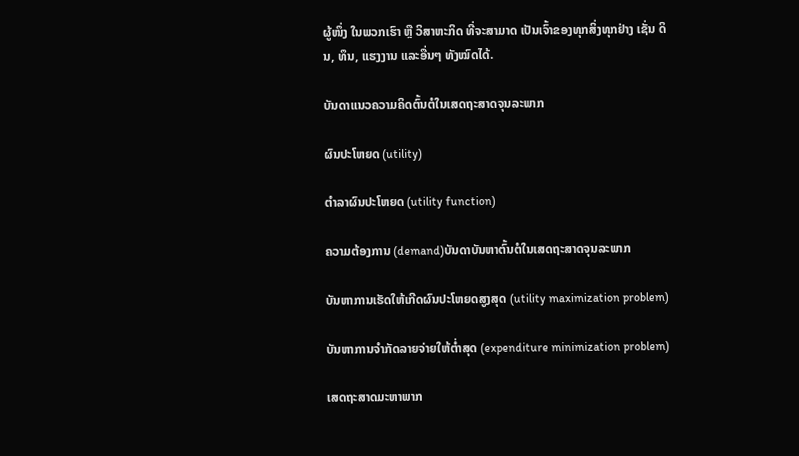ຜູ້ໜຶ່ງ ໃນພວກເຮົາ ຫຼື ວິສາຫະກິດ ທີ່ຈະສາມາດ ເປັນເຈົ້າຂອງທຸກສິ່ງທຸກຢ່າງ ເຊັ່ນ ດິນ, ທຶນ, ແຮງງານ ແລະອື່ນໆ ທັງໝົດໄດ້.

ບັນດາແນວຄວາມຄິດຕົ້ນຕໍໃນເສດຖະສາດຈຸນລະພາກ

ຜົນປະໂຫຍດ (utility)

ຕຳລາຜົນປະໂຫຍດ (utility function)

ຄວາມຕ້ອງການ (demand)ບັນດາບັນຫາຕົ້ນຕໍໃນເສດຖະສາດຈຸນລະພາກ

ບັນຫາການເຮັດໃຫ້ເກີດຜົນປະໂຫຍດສູງສຸດ (utility maximization problem)

ບັນຫາການຈຳກັດລາຍຈ່າຍໃຫ້ຕໍ່າສຸດ (expenditure minimization problem)

ເສດຖະສາດມະຫາພາກ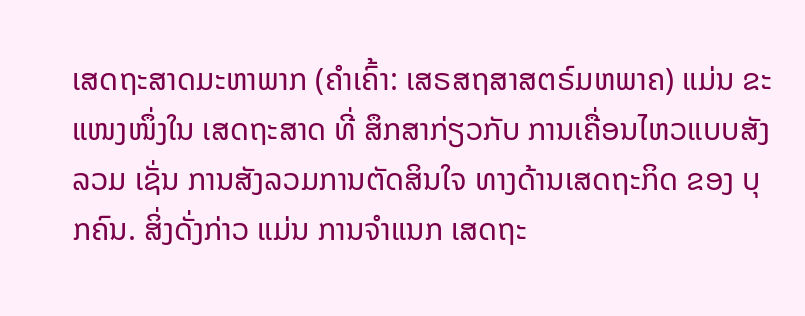ເສດຖະສາດມະຫາພາກ (ຄຳເຄົ້າ: ເສຣສຖສາສຕຣ໌ມຫພາຄ) ແມ່ນ ຂະແໜງໜຶ່ງໃນ ເສດຖະສາດ ທີ່ ສຶກສາກ່ຽວກັບ ການເຄື່ອນໄຫວແບບສັງລວມ ເຊັ່ນ ການສັງລວມການຕັດສິນໃຈ ທາງດ້ານເສດຖະກິດ ຂອງ ບຸກຄົນ. ສິ່ງດັ່ງກ່າວ ແມ່ນ ການຈຳແນກ ເສດຖະ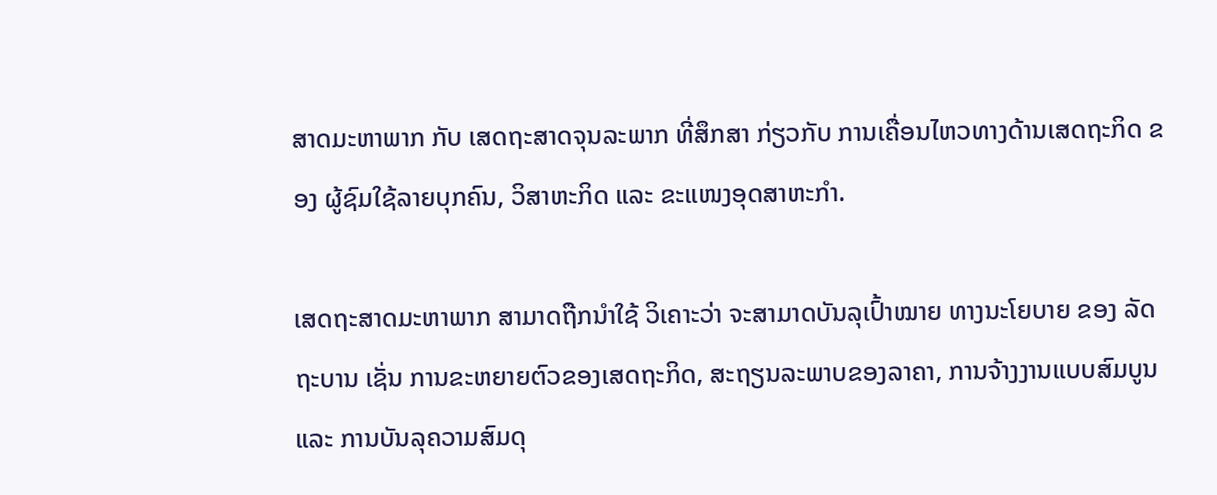ສາດມະຫາພາກ ກັບ ເສດຖະສາດຈຸນລະພາກ ທີ່ສຶກສາ ກ່ຽວກັບ ການເຄື່ອນໄຫວທາງດ້ານເສດຖະກິດ ຂອງ ຜູ້ຊົມໃຊ້ລາຍບຸກຄົນ, ວິສາຫະກິດ ແລະ ຂະແໜງອຸດສາຫະກຳ.

ເສດຖະສາດມະຫາພາກ ສາມາດຖືກນຳໃຊ້ ວິເຄາະວ່າ ຈະສາມາດບັນລຸເປົ້າໝາຍ ທາງນະໂຍບາຍ ຂອງ ລັດຖະບານ ເຊັ່ນ ການຂະຫຍາຍຕົວຂອງເສດຖະກິດ, ສະຖຽນລະພາບຂອງລາຄາ, ການຈ້າງງານແບບສົມບູນ ແລະ ການບັນລຸຄວາມສົມດຸ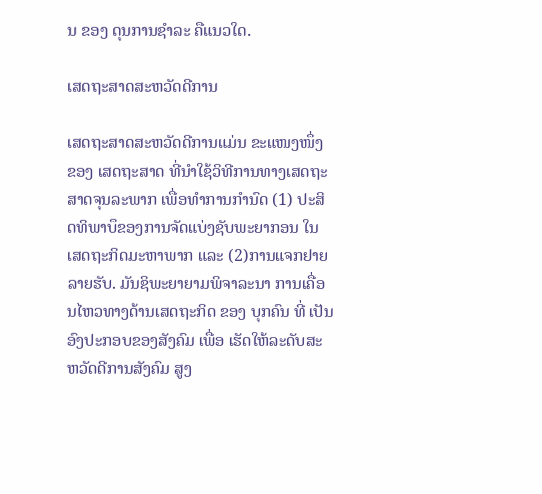ນ ຂອງ ດຸນການຊຳລະ ຄືແນວໃດ.

ເສດຖະສາດສະຫວັດດີການ

ເສດຖະສາດສະຫວັດດີການແມ່ນ ຂະແໜງໜຶ່ງ ຂອງ ເສດຖະສາດ ທີ່ນຳໃຊ້ວິທີການທາງເສດຖະສາດຈຸນລະພາກ ເພື່ອທຳການກຳນົດ (1) ປະສິດທິພາບຶຂອງການຈັດແບ່ງຊັບພະຍາກອນ ໃນ ເສດຖະກິດມະຫາພາກ ແລະ (2)ການແຈກຢາຍ ລາຍຮັບ. ມັນຊິພະຍາຍາມພິຈາລະນາ ການເຄື່ອນໄຫວທາງດ້ານເສດຖະກິດ ຂອງ ບຸກຄົນ ທີ່ ເປັນອົງປະກອບຂອງສັງຄົມ ເພື່ອ ເຮັດໃຫ້ລະດັບສະຫວັດດີການສັງຄົມ ສູງ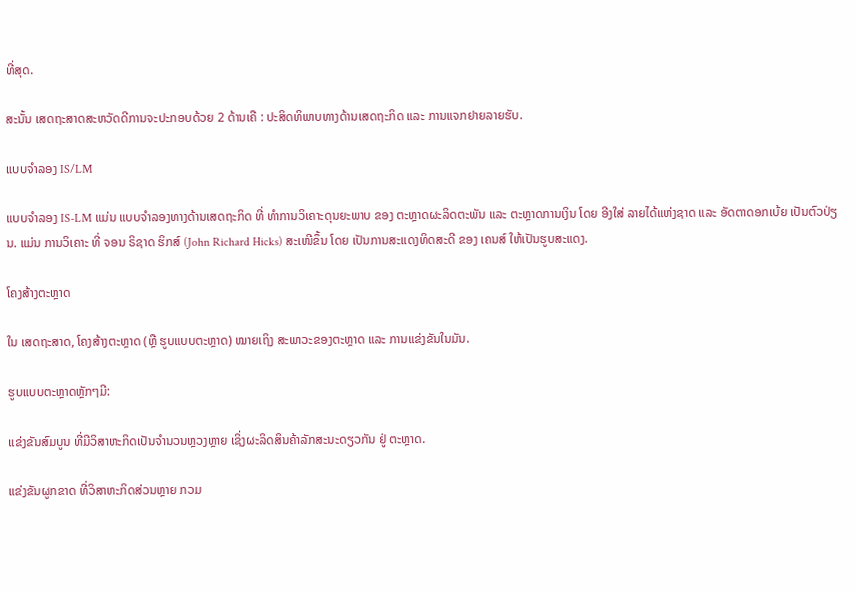ທີ່ສຸດ.

ສະນັ້ນ ເສດຖະສາດສະຫວັດດີການຈະປະກອບດ້ວຍ 2 ດ້ານເຄື : ປະສິດທິພາບທາງດ້ານເສດຖະກິດ ແລະ ການແຈກຢາຍລາຍຮັບ.

ແບບຈຳລອງ IS/LM

ແບບຈຳລອງ IS-LM ແມ່ນ ແບບຈຳລອງທາງດ້ານເສດຖະກິດ ທີ່ ທຳການວິເຄາະດຸນຍະພາບ ຂອງ ຕະຫຼາດຜະລິດຕະພັນ ແລະ ຕະຫຼາດການເງິນ ໂດຍ ອີງໃສ່ ລາຍໄດ້ແຫ່ງຊາດ ແລະ ອັດຕາດອກເບ້ຍ ເປັນຕົວປ່ຽນ. ແມ່ນ ການວິເຄາະ ທີ່ ຈອນ ຣິຊາດ ຮິກສ໌ (John Richard Hicks) ສະເໜີຂຶ້ນ ໂດຍ ເປັນການສະແດງທິດສະດີ ຂອງ ເຄນສ໌ ໃຫ້ເປັນຮູບສະແດງ.

ໂຄງສ້າງຕະຫຼາດ

ໃນ ເສດຖະສາດ, ໂຄງສ້າງຕະຫຼາດ (ຫຼື ຮູບແບບຕະຫຼາດ) ໝາຍເຖິງ ສະພາວະຂອງຕະຫຼາດ ແລະ ການແຂ່ງຂັນໃນມັນ.

ຮູບແບບຕະຫຼາດຫຼັກໆມີ:

ແຂ່ງຂັນສົມບູນ ທີ່ມີວິສາຫະກິດເປັນຈຳນວນຫຼວງຫຼາຍ ເຊິ່ງຜະລິດສິນຄ້າລັກສະນະດຽວກັນ ຢູ່ ຕະຫຼາດ.

ແຂ່ງຂັນຜູກຂາດ ທີ່ວິສາຫະກິດສ່ວນຫຼາຍ ກວມ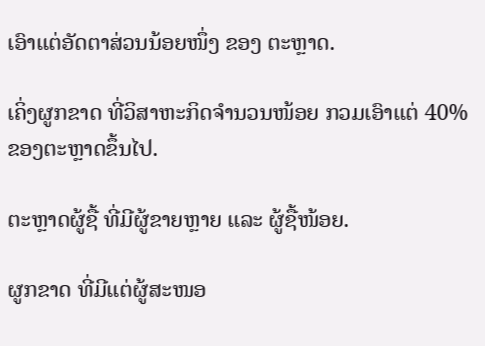ເອົາແຕ່ອັດຕາສ່ວນນ້ອຍໜຶ່ງ ຂອງ ຕະຫຼາດ.

ເຄິ່ງຜູກຂາດ ທີ່ວິສາຫະກິດຈຳນວນໜ້ອຍ ກວມເອົາແຕ່ 40% ຂອງຕະຫຼາດຂຶ້ນໄປ.

ຕະຫຼາດຜູ້ຊື້ ທີ່ມີຜູ້ຂາຍຫຼາຍ ແລະ ຜູ້ຊື້ໜ້ອຍ.

ຜູກຂາດ ທີ່ມີແຕ່ຜູ້ສະໜອ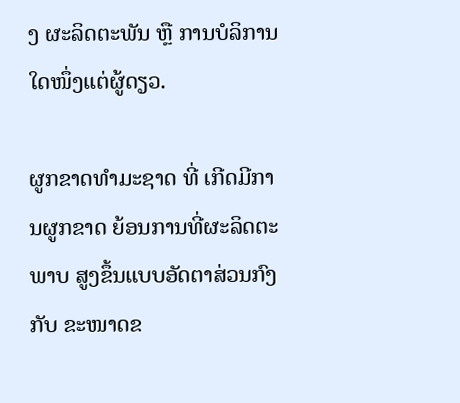ງ ຜະລິດຕະພັນ ຫຼື ການບໍລິການໃດໜຶ່ງແຕ່ຜູ້ດຽວ.

ຜູກຂາດທຳມະຊາດ ທີ່ ເກີດມີການຜູກຂາດ ຍ້ອນການທີ່ຜະລິດຕະພາບ ສູງຂຶ້ນແບບອັດຕາສ່ວນກົງກັບ ຂະໜາດຂ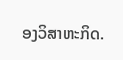ອງວິສາຫະກິດ.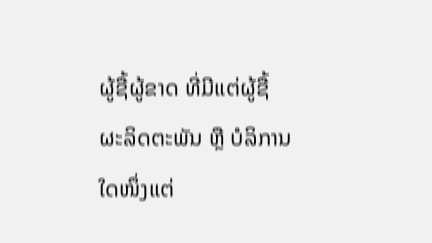ຜູ້ຊື້ຜູ້ຂາດ ທີ່ມີແຕ່ຜູ້ຊື້ ຜະລິດຕະພັນ ຫຼື ບໍລິການໃດໜຶ່ງແຕ່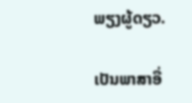ພຽງຜູ້ດຽວ.

ເປັນພາສາອື່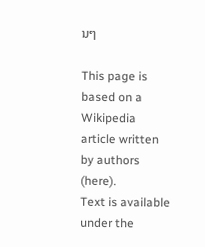ນໆ

This page is based on a Wikipedia article written by authors (here).
Text is available under the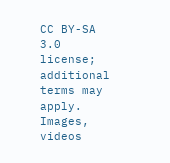CC BY-SA 3.0 license; additional terms may apply.
Images, videos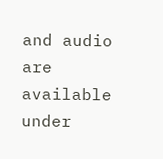and audio are available under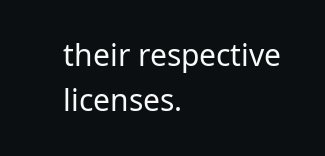their respective licenses.